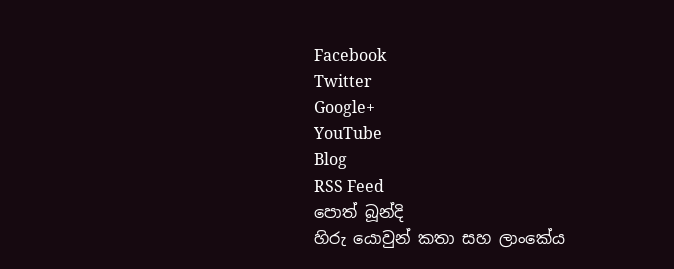Facebook
Twitter
Google+
YouTube
Blog
RSS Feed
පොත් බූන්දි
හිරු යොවුන් කතා සහ ලාංකේය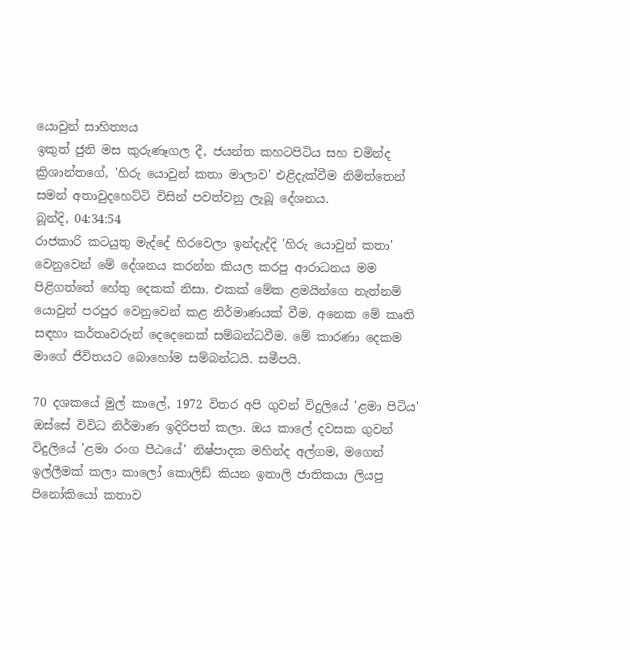යොවුන් සාහිත්‍යය
ඉකුත් ජුනි මස කුරුණෑගල දී, ජයන්ත කහටපිටිය සහ චමින්ද ක්‍රිශාන්තගේ, 'හිරු යොවුන් කතා මාලාව' එළිදැක්වීම නිමිත්තෙන් සමන් අතාවුදහෙට්ටි විසින් පවත්වනු ලැබූ දේශනය.
බූන්දි, 04:34:54
රාජකාරි කටයුතු මැද්දේ හිරවෙලා ඉන්දැද්දි 'හිරු යොවුන් කතා' වෙනුවෙන් මේ දේශනය කරන්න කියල කරපු ආරාධනය මම පිළිගත්තේ හේතු දෙකක් නිසා. එකක් මේක ළමයින්ගෙ නැත්නම් යොවුන් පරපුර වෙනුවෙන් කළ නිර්මාණයක් වීම. අනෙක මේ කෘති සඳහා කර්තෘවරුන් දෙදෙනෙක් සම්බන්ධවීම. මේ කාරණා දෙකම මාගේ ජීවිතයට බොහෝම සම්බන්ධයි. සමීපයි.

70 දශකයේ මුල් කාලේ, 1972 විතර අපි ගුවන් විදුලියේ 'ළමා පිටිය' ඔස්සේ විවිධ නිර්මාණ ඉදිරිපත් කලා. ඔය කාලේ දවසක ගුවන් විදුලියේ 'ළමා රංග පීඨයේ' නිෂ්පාදක මහින්ද අල්ගම, මගෙන් ඉල්ලීමක් කලා කාලෝ කොලිඩ් කියන ඉතාලි ජාතිකයා ලියපු පිනෝකියෝ කතාව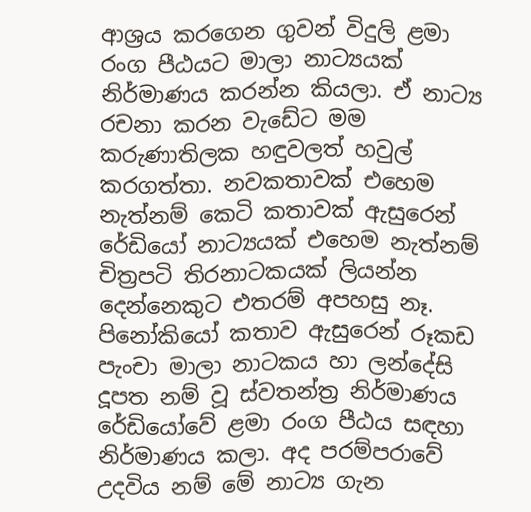ආශ්‍රය කරගෙන ගුවන් විදුලි ළමා රංග පීඨයට මාලා නාට්‍යයක් නිර්මාණය කරන්න කියලා. ඒ නාට්‍ය රචනා කරන වැඩේට මම කරුණාතිලක හඳුවලත් හවුල් කරගත්තා. නවකතාවක් එහෙම නැත්නම් කෙටි කතාවක් ඇසුරෙන් රේඩියෝ නාට්‍යයක් එහෙම නැත්නම් චිත්‍රපටි තිරනාටකයක් ලියන්න දෙන්නෙකුට එතරම් අපහසු නෑ. පිනෝකියෝ කතාව ඇසුරෙන් රූකඩ පැංචා මාලා නාටකය හා ලන්දේසි දූපත නම් වූ ස්වතන්ත්‍ර නිර්මාණය රේඩියෝවේ ළමා රංග පීඨය සඳහා නිර්මාණය කලා. අද පරම්පරාවේ උදවිය නම් මේ නාට්‍ය ගැන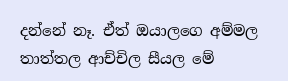දන්නේ නෑ. ඒත් ඔයාලගෙ අම්මල තාත්තල ආච්චිල සීයල මේ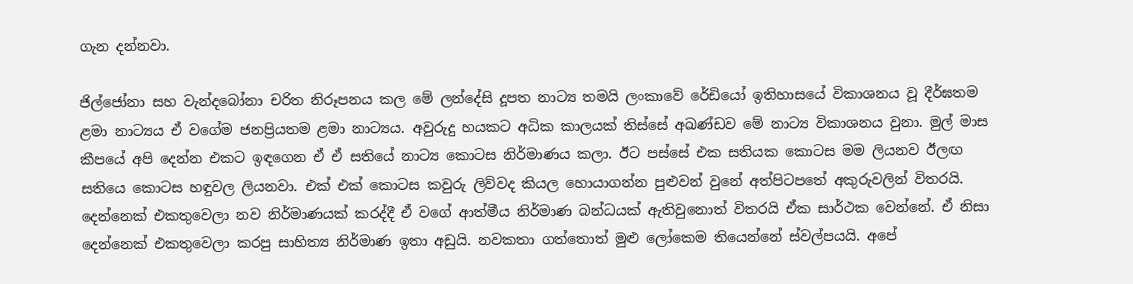ගැන දන්නවා.

ජිල්ජෝනා සහ වැන්දබෝනා චරිත නිරූපනය කල මේ ලන්දේසි දූපත නාට්‍ය තමයි ලංකාවේ රේඩියෝ ඉතිහාසයේ විකාශනය වූ දීර්ඝතම ළමා නාට්‍යය ඒ වගේම ජනප්‍රියතම ළමා නාට්‍යය. අවුරුදු හයකට අධික කාලයක් තිස්සේ අඛණ්ඩව මේ නාට්‍ය විකාශනය වුනා. මුල් මාස කීපයේ අපි දෙන්න එකට ඉඳගෙන ඒ ඒ සතියේ නාට්‍ය කොටස නිර්මාණය කලා. ඊට පස්සේ එක සතියක කොටස මම ලියනව ඊලඟ සතියෙ කොටස හඳුවල ලියනවා. එක් එක් කොටස කවුරු ලිව්වද කියල හොයාගන්න පුළුවන් වුනේ අත්පිටපතේ අකුරුවලින් විතරයි. දෙන්නෙක් එකතුවෙලා නව නිර්මාණයක් කරද්දී ඒ වගේ ආත්මීය නිර්මාණ බන්ධයක් ඇතිවුනොත් විතරයි ඒක සාර්ථක වෙන්නේ. ඒ නිසා දෙන්නෙක් එකතුවෙලා කරපු සාහිත්‍ය නිර්මාණ ඉතා අඩුයි. නවකතා ගත්තොත් මුළු ලෝකෙම තියෙන්නේ ස්වල්පයයි. අපේ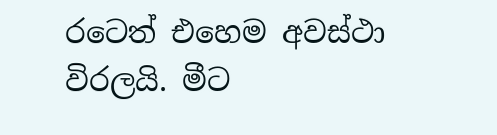රටෙත් එහෙම අවස්ථා විරලයි. මීට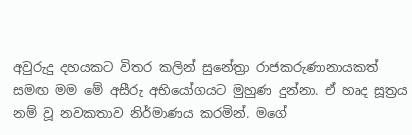අවුරුදු දහයකට විතර කලින් සුනේත්‍රා රාජකරුණානායකත් සමඟ මම මේ අසීරු අභියෝගයට මුහුණ දුන්නා. ඒ හෘද සූත්‍රය නම් වූ නවකතාව නිර්මාණය කරමින්. මගේ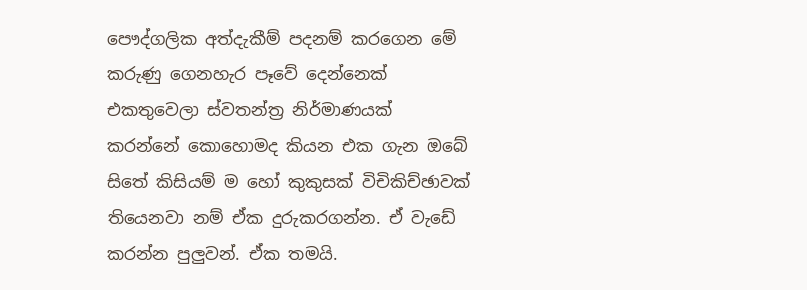පෞද්ගලික අත්දැකීම් පදනම් කරගෙන මේ කරුණු ගෙනහැර පෑවේ දෙන්නෙක් එකතුවෙලා ස්වතන්ත්‍ර නිර්මාණයක් කරන්නේ කොහොමද කියන එක ගැන ඔබේ සිතේ කිසියම් ම හෝ කුකුසක් විචිකිච්ඡාවක් තියෙනවා නම් ඒක දුරුකරගන්න. ඒ වැඩේ කරන්න පුලුවන්. ඒක තමයි.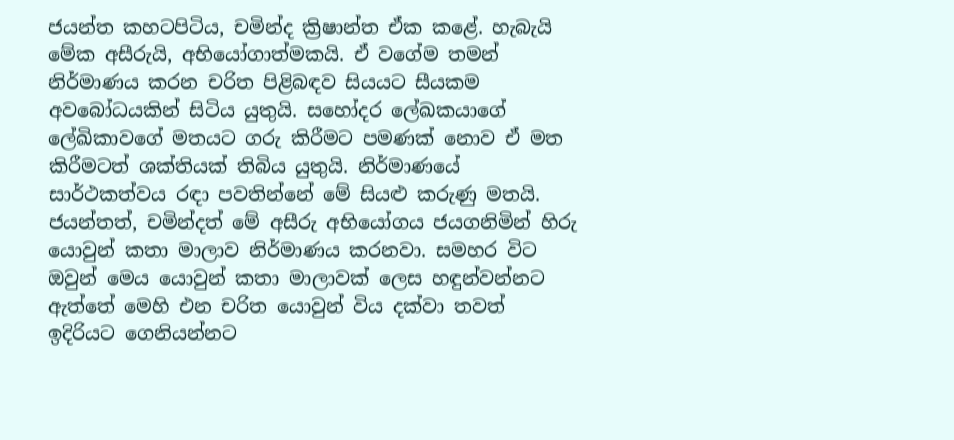ජයන්ත කහටපිටිය, චමින්ද ක්‍රිෂාන්ත ඒක කළේ. හැබැයි මේක අසීරුයි, අභියෝගාත්මකයි. ඒ වගේම තමන් නිර්මාණය කරන චරිත පිළිබඳව සියයට සීයකම අවබෝධයකින් සිටිය යුතුයි. සහෝදර ලේඛකයාගේ ලේඛිකාවගේ මතයට ගරු කිරීමට පමණක් නොව ඒ මත කිරීමටත් ශක්තියක් තිබිය යුතුයි. නිර්මාණයේ සාර්ථකත්වය රඳා පවතින්නේ මේ සියළු කරුණු මතයි. ජයන්තත්, චමින්දත් මේ අසීරු අභියෝගය ජයගනිමින් හිරු යොවුන් කතා මාලාව නිර්මාණය කරනවා. සමහර විට ඔවුන් මෙය යොවුන් කතා මාලාවක් ලෙස හඳුන්වන්නට ඇත්තේ මෙහි එන චරිත යොවුන් විය දක්වා තවත් ඉදිරියට ගෙනියන්නට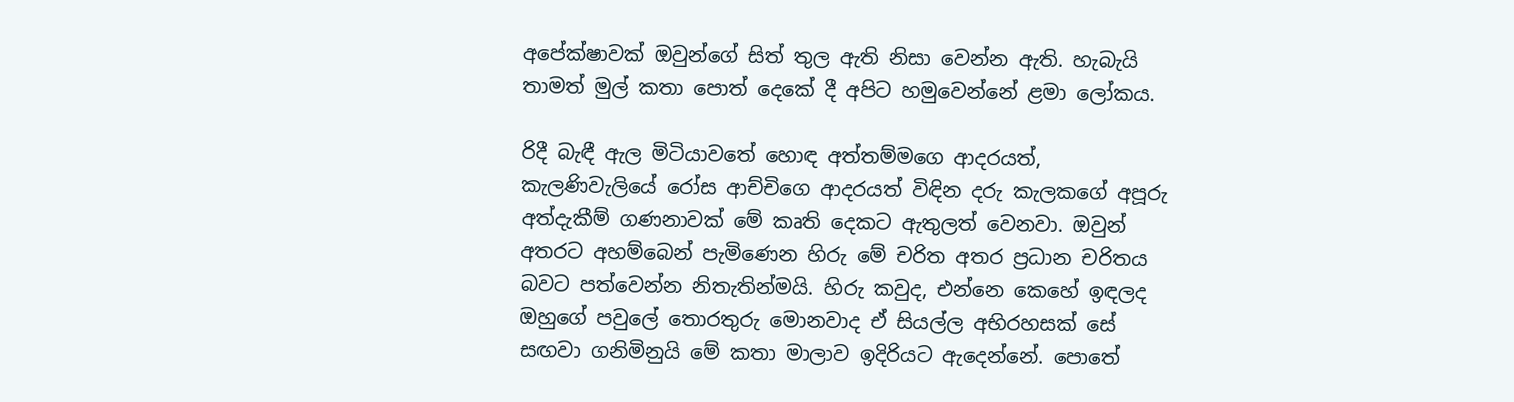අපේක්ෂාවක් ඔවුන්ගේ සිත් තුල ඇති නිසා වෙන්න ඇති. හැබැයි තාමත් මුල් කතා පොත් දෙකේ දී අපිට හමුවෙන්නේ ළමා ලෝකය.

රිදී බැඳී ඇල මිටියාවතේ හොඳ අත්තම්මගෙ ආදරයත්, කැලණිවැලියේ රෝස ආච්චිගෙ ආදරයත් විඳින දරු කැලකගේ අපූරු අත්දැකීම් ගණනාවක් මේ කෘති දෙකට ඇතුලත් වෙනවා. ඔවුන් අතරට අහම්බෙන් පැමිණෙන හිරු මේ චරිත අතර ප්‍රධාන චරිතය බවට පත්වෙන්න නිතැතින්මයි. හිරු කවුද, එන්නෙ කෙහේ ඉඳලද ඔහුගේ පවුලේ තොරතුරු මොනවාද ඒ සියල්ල අභිරහසක් සේ සඟවා ගනිමිනුයි මේ කතා මාලාව ඉදිරියට ඇදෙන්නේ. පොතේ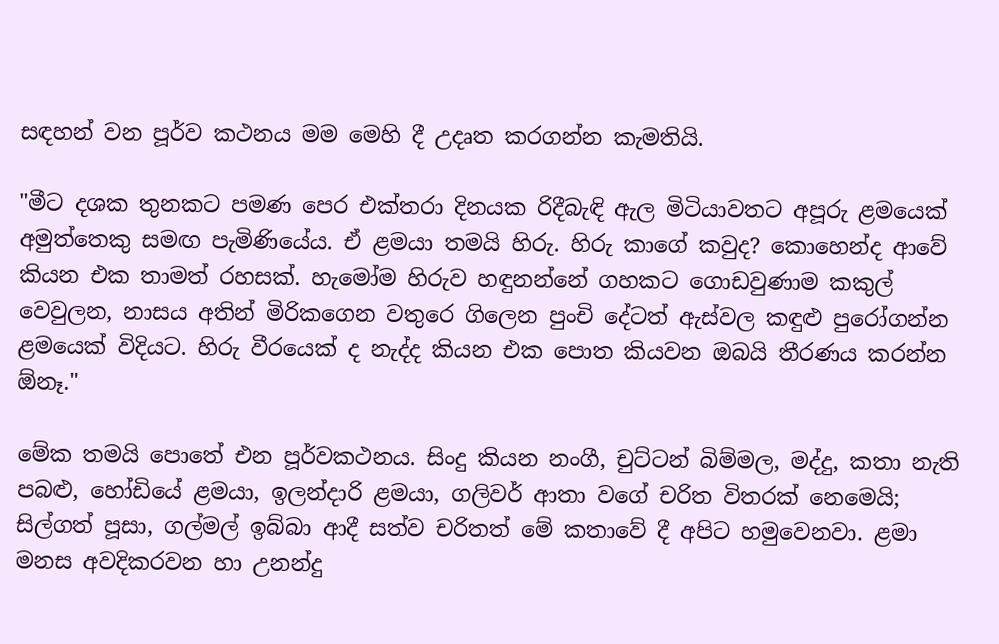සඳහන් වන පූර්ව කථනය මම මෙහි දී උදෘත කරගන්න කැමතියි.

"මීට දශක තුනකට පමණ පෙර එක්තරා දිනයක රිදීබැඳි ඇල මිටියාවතට අපූරු ළමයෙක් අමුත්තෙකු සමඟ පැමිණියේය. ඒ ළමයා තමයි හිරු. හිරු කාගේ කවුද? කොහෙන්ද ආවේ කියන එක තාමත් රහසක්. හැමෝම හිරුව හඳුනන්නේ ගහකට ගොඩවුණාම කකුල් වෙවුලන, නාසය අතින් මිරිකගෙන වතුරෙ ගිලෙන පුංචි දේටත් ඇස්වල කඳුළු පුරෝගන්න ළමයෙක් විදියට. හිරු වීරයෙක් ද නැද්ද කියන එක පොත කියවන ඔබයි තීරණය කරන්න ඕනෑ."

මේක තමයි පොතේ එන පූර්වකථනය. සිංදු කියන නංගී, චුට්ටන් බිම්මල, මද්දු, කතා නැති පබළු, හෝඩියේ ළමයා, ඉලන්දාරි ළමයා, ගලිවර් ආතා වගේ චරිත විතරක් නෙමෙයි; සිල්ගත් පූසා, ගල්මල් ඉබ්බා ආදී සත්ව චරිතත් මේ කතාවේ දී අපිට හමුවෙනවා. ළමා මනස අවදිකරවන හා උනන්දු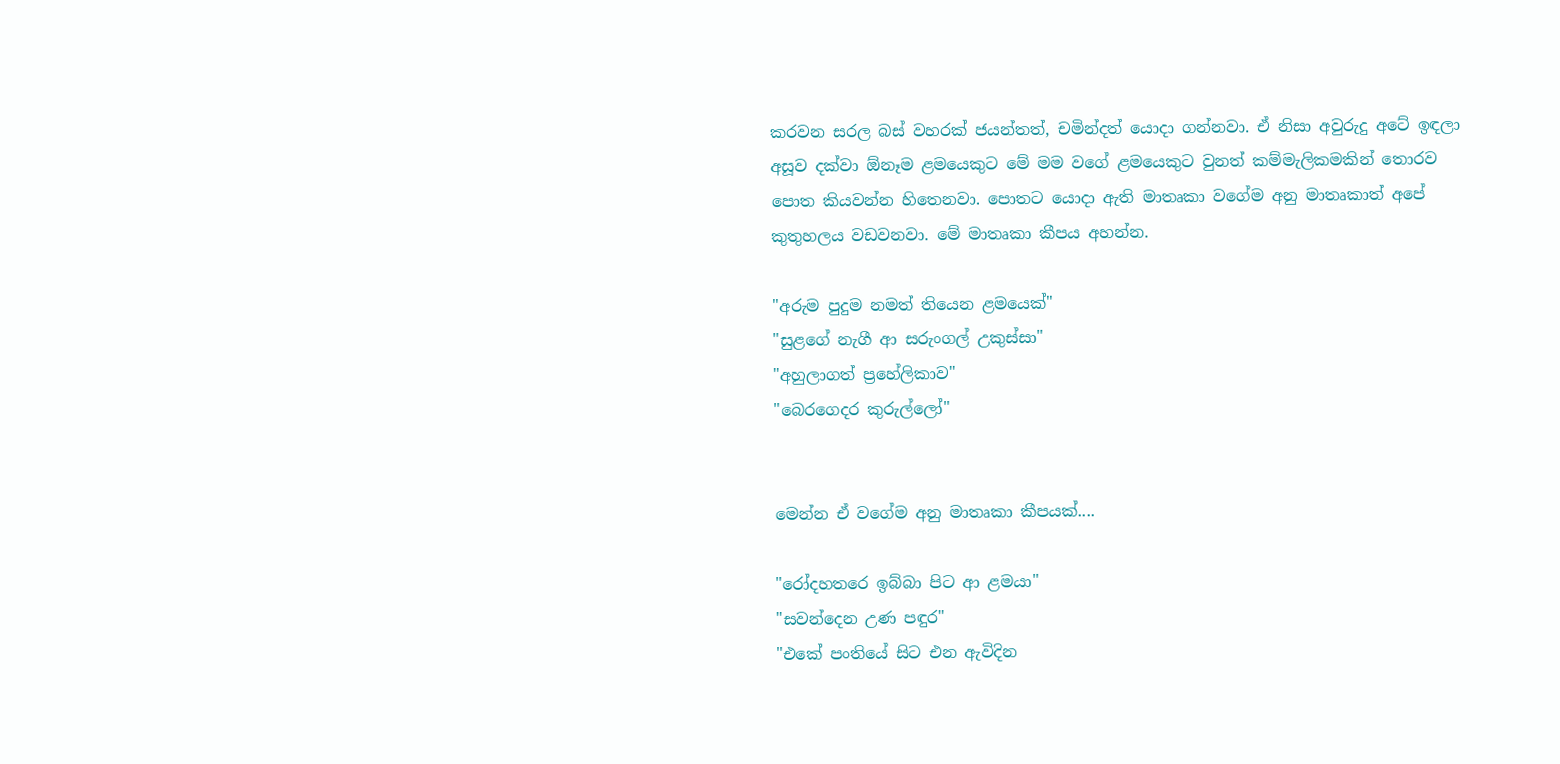කරවන සරල බස් වහරක් ජයන්තත්, චමින්දත් යොදා ගන්නවා. ඒ නිසා අවුරුදු අටේ ඉඳලා අසූව දක්වා ඕනෑම ළමයෙකුට මේ මම වගේ ළමයෙකුට වුනත් කම්මැලිකමකින් තොරව පොත කියවන්න හිතෙනවා. පොතට යොදා ඇති මාතෘකා වගේම අනු මාතෘකාත් අපේ කුතුහලය වඩවනවා. මේ මාතෘකා කීපය අහන්න.

"අරුම පුදුම නමත් තියෙන ළමයෙක්"
"සුළගේ නැගී ආ සරුංගල් උකුස්සා"
"අහුලාගත් ප්‍රහේලිකාව"
"බෙරගෙදර කුරුල්ලෝ"


මෙන්න ඒ වගේම අනු මාතෘකා කීපයක්....

"රෝදහතරෙ ඉබ්බා පිට ආ ළමයා"
"සවන්දෙන උණ පඳුර"
"එකේ පංතියේ සිට එන ඇවිදින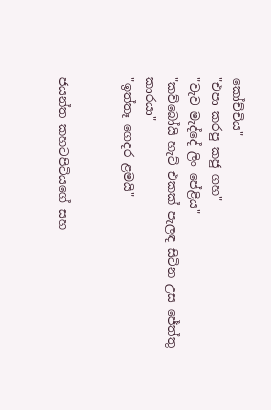කෝච්චිය"
"එපා කරපු කජු ගහ"
"වැව මැද්දේ ලිං පේළිය"
"කව්බෝයි හැට් එකක් පැලඳ සිටින උස ජේත්තු කාරයා"
"ඉත්තෑ ගෙදර ළමයි"


ජයන්ත කහටපිටියගේ සහ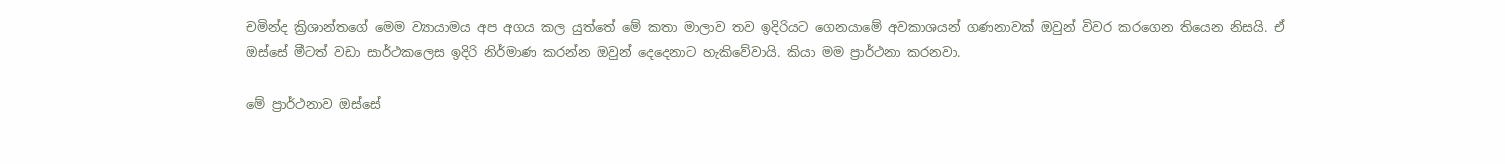චමින්ද ක්‍රිශාන්තගේ මෙම ව්‍යායාමය අප අගය කල යුත්තේ මේ කතා මාලාව තව ඉදිරියට ගෙනයාමේ අවකාශයන් ගණනාවක් ඔවුන් විවර කරගෙන තියෙන නිසයි. ඒ ඔස්සේ මීටත් වඩා සාර්ථකලෙස ඉදිරි නිර්මාණ කරන්න ඔවුන් දෙදෙනාට හැකිවේවායි. කියා මම ප්‍රාර්ථනා කරනවා.

මේ ප්‍රාර්ථනාව ඔස්සේ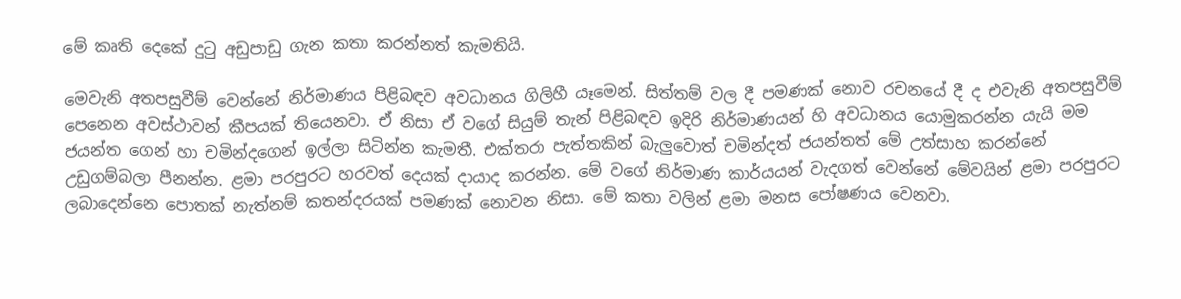මේ කෘති දෙකේ දුටු අඩුපාඩු ගැන කතා කරන්නත් කැමතියි.

මෙවැනි අතපසුවීම් වෙන්නේ නිර්මාණය පිළිබඳව අවධානය ගිලිහී යෑමෙන්. සිත්තම් වල දී පමණක් නොව රචනයේ දී ද එවැනි අතපසුවීම් පෙනෙන අවස්ථාවන් කීපයක් තියෙනවා. ඒ නිසා ඒ වගේ සියුම් තැන් පිළිබඳව ඉදිරි නිර්මාණයන් හි අවධානය යොමුකරන්න යැයි මම ජයන්ත ගෙන් හා චමින්දගෙන් ඉල්ලා සිටින්න කැමතී. එක්තරා පැත්තකින් බැලුවොත් චමින්දත් ජයන්තත් මේ උත්සාහ කරන්නේ උඩුගම්බලා පීනන්න. ළමා පරපුරට හරවත් දෙයක් දායාද කරන්න. මේ වගේ නිර්මාණ කාර්යයන් වැදගත් වෙන්නේ මේවයින් ළමා පරපුරට ලබාදෙන්නෙ පොතක් නැත්නම් කතන්දරයක් පමණක් නොවන නිසා. මේ කතා වලින් ළමා මනස පෝෂණය වෙනවා.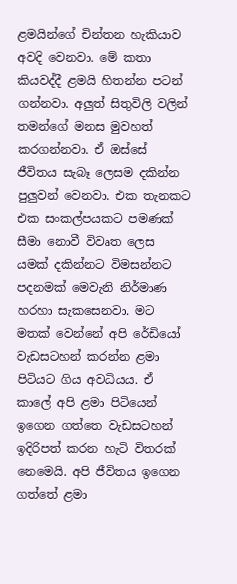ළමයින්ගේ චින්තන හැකියාව අවදි වෙනවා. මේ කතා කියවද්දී ළමයි හිතන්න පටන් ගන්නවා. අලුත් සිතුවිලි වලින් තමන්ගේ මනස මුවහත් කරගන්නවා. ඒ ඔස්සේ ජීවිතය සැබෑ ලෙසම දකින්න පුලුවන් වෙනවා. එක තැනකට එක සංකල්පයකට පමණක් සීමා නොවී විවෘත ලෙස යමක් දකින්නට විමසන්නට පදනමක් මෙවැනි නිර්මාණ හරහා සැකසෙනවා. මට මතක් වෙන්නේ අපි රේඩියෝ වැඩසටහන් කරන්න ළමා පිටියට ගිය අවධියය. ඒ කාලේ අපි ළමා පිටියෙන් ඉගෙන ගත්තෙ වැඩසටහන් ඉදිරිපත් කරන හැටි විතරක් නෙමෙයි. අපි ජීවිතය ඉගෙන ගත්තේ ළමා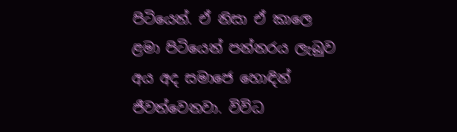පිටියෙන්. ඒ නිසා ඒ කාලෙ ළමා පිටියෙන් පන්නරය ලැබුව අය අද සමාජෙ හොඳින් ජීවත්වෙනවා. විවිධ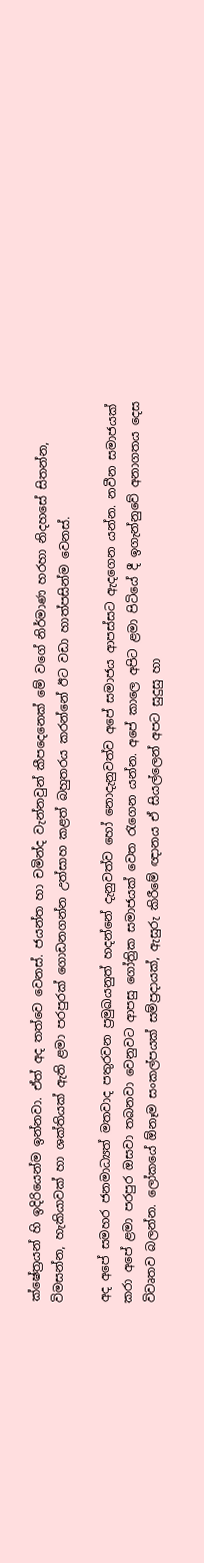ක්ෂේත්‍රයන් හි ඉදිරියෙන්ම ඉන්නවා. ඒත් අද තත්වෙ වෙනස්. ජයන්ත හා චමින්ද වැන්නවුන් කීපදෙනෙක් මේ වගේ නිර්මාණ හරහා නිදහසේ සිතන්න, විමසන්න, හැකියාවක් හා ශක්තියක් ඇති ළමා පරපුරක් ගොඩනගන්න උත්සාහ කළත් බහුතරය කරන්නේ ඊට වඩා හාත්පසින්ම වෙනස්.

අද අපේ සමහර ජනමාධ්‍යත් මතවාද පතුරවන ප්‍රමුඛයනුත් හදන්නේ දැනුවත්ව හෝ නොදැනුවත්ව අපේ සමාජය ආපස්සට ඇදගෙන යන්න. නවීන සමාජයක් කරා අපේ ළමා පරපුර ඔසවා තබනවා වෙනුවට ආපසු ගෝත්‍රික සමාජයක් වෙත රැගෙන යන්න. අපේ කාලෙ අපිට ළමා පිටියේ දී ඉගැන්නුවේ අනාගතය දෙස විවෘතව බලන්න. ලෝකයේ ඕනෑම සංකල්පයක් සම්ප්‍රදායක්, ඇසුරු කිරීමේ ඥානය ඒ සියල්ලෙන් අපට සුදුසු හා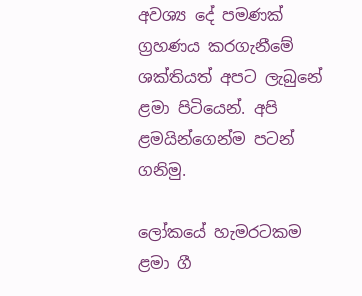අවශ්‍ය දේ පමණක් ග්‍රහණය කරගැනීමේ ශක්තියත් අපට ලැබුනේ ළමා පිටියෙන්. අපි ළමයින්ගෙන්ම පටන් ගනිමු.

ලෝකයේ හැමරටකම ළමා ගී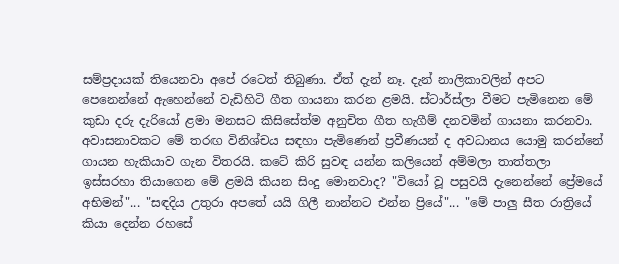සම්ප්‍රදායක් තියෙනවා අපේ රටෙත් තිබුණා. ඒත් දැන් නෑ. දැන් නාලිකාවලින් අපට පෙනෙන්නේ ඇහෙන්නේ වැඩිහිටි ගීත ගායනා කරන ළමයි. ස්ටාර්ස්ලා වීමට පැමිනෙන මේ කුඩා දරු දැරියෝ ළමා මනසට කිසිසේත්ම අනුචිත ගීත හැගීම් දනවමින් ගායනා කරනවා. අවාසනාවකට මේ තරඟ විනිශ්චය සඳහා පැමිණෙන් ප්‍රවීණයන් ද අවධානය යොමු කරන්නේ ගායන හැකියාව ගැන විතරයි. කටේ කිරි සුවඳ යන්න කලියෙන් අම්මලා තාත්තලා ඉස්සරහා තියාගෙන මේ ළමයි කියන සිංදු මොනවාද? "වියෝ වූ පසුවයි දැනෙන්නේ ප්‍රේමයේ අභිමන්"... "සඳදිය උතුරා අපතේ යයි ගිලී නාන්නට එන්න ප්‍රියේ"... "මේ පාලු සීත රාත්‍රියේ කියා දෙන්න රහසේ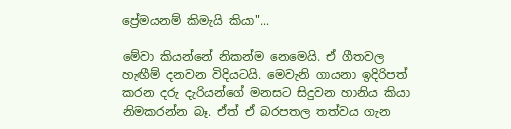ප්‍රේමයනම් කිමැයි කියා"...

මේවා කියන්නේ නිකන්ම නෙමෙයි. ඒ ගීතවල හැඟීම් දනවන විදියටයි. මෙවැනි ගායනා ඉදිරිපත් කරන දරු දැරියන්ගේ මනසට සිදුවන හානිය කියා නිමකරන්න බෑ. ඒත් ඒ බරපතල තත්වය ගැන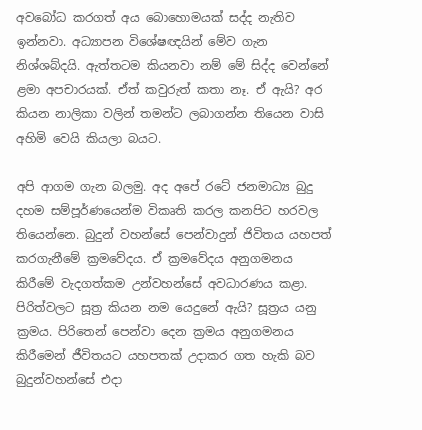අවබෝධ කරගත් අය බොහොමයක් සද්ද නැතිව ඉන්නවා. අධ්‍යාපන විශේෂඥයින් මේව ගැන නිශ්ශබ්දයි. ඇත්තටම කියනවා නම් මේ සිද්ද වෙන්නේ ළමා අපචාරයක්. ඒත් කවුරුත් කතා නෑ. ඒ ඇයි? අර කියන නාලිකා වලින් තමන්ට ලබාගන්න තියෙන වාසි අහිමි වෙයි කියලා බයට.

අපි ආගම ගැන බලමු. අද අපේ රටේ ජනමාධ්‍ය බුදු දහම සම්පූර්ණයෙන්ම විකෘති කරල කනපිට හරවල තියෙන්නෙ. බුදුන් වහන්සේ පෙන්වාදුන් ජිවිතය යහපත් කරගැනීමේ ක්‍රමවේදය. ඒ ක්‍රමවේදය අනුගමනය කිරීමේ වැදගත්කම උන්වහන්සේ අවධාරණය කළා. පිරිත්වලට සූත්‍ර කියන නම යෙදුනේ ඇයි? සූත්‍රය යනු ක්‍රමය. පිරිතෙන් පෙන්වා දෙන ක්‍රමය අනුගමනය කිරීමෙන් ජීවිතයට යහපතක් උදාකර ගත හැකි බව බුදුන්වහන්සේ එදා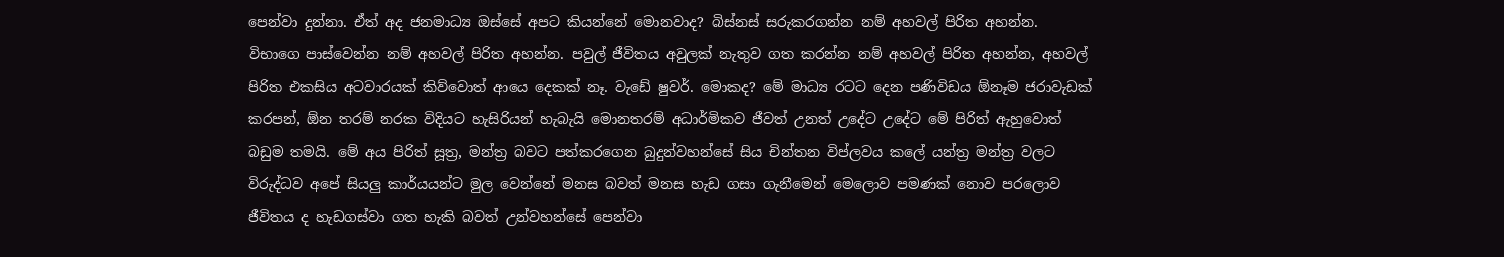පෙන්වා දුන්නා. ඒත් අද ජනමාධ්‍ය ඔස්සේ අපට කියන්නේ මොනවාද? බිස්නස් සරුකරගන්න නම් අහවල් පිරිත අහන්න. විභාගෙ පාස්වෙන්න නම් අහවල් පිරිත අහන්න. පවුල් ජීවිතය අවුලක් නැතුව ගත කරන්න නම් අහවල් පිරිත අහන්න, අහවල් පිරිත එකසිය අටවාරයක් කිව්වොත් ආයෙ දෙකක් නෑ. වැඩේ ෂුවර්. මොකද? මේ මාධ්‍ය රටට දෙන පණිවිඩය ඕනෑම ජරාවැඩක් කරපන්, ඕන තරම් නරක විදියට හැසිරියන් හැබැයි මොනතරම් අධාර්මිකව ජීවත් උනත් උදේට උදේට මේ පිරිත් ඇහුවොත් බඩුම තමයි. මේ අය පිරිත් සූත්‍ර, මන්ත්‍ර බවට පත්කරගෙන බුදුන්වහන්සේ සිය චින්තන විප්ලවය කලේ යන්ත්‍ර මන්ත්‍ර වලට විරුද්ධව අපේ සියලු කාර්යයන්ට මුල වෙන්නේ මනස බවත් මනස හැඩ ගසා ගැනීමෙන් මෙලොව පමණක් නොව පරලොව ජීවිතය ද හැඩගස්වා ගත හැකි බවත් උන්වහන්සේ පෙන්වා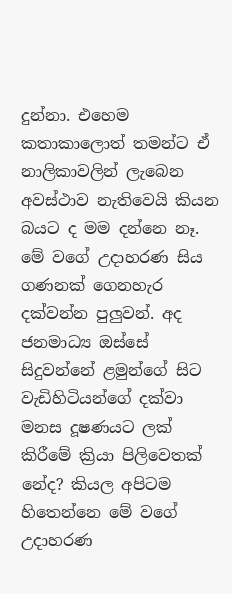දුන්නා. එහෙම කතාකාලොත් තමන්ට ඒ නාලිකාවලින් ලැබෙන අවස්ථාව නැතිවෙයි කියන බයට ද මම දන්නෙ නෑ. මේ වගේ උදාහරණ සිය ගණනක් ගෙනහැර දක්වන්න පුලුවන්. අද ජනමාධ්‍ය ඔස්සේ සිදුවන්නේ ළමුන්ගේ සිට වැඩිහිටියන්ගේ දක්වා මනස දූෂණයට ලක් කිරීමේ ක්‍රියා පිලිවෙතක් නේද? කියල අපිටම හිතෙන්නෙ මේ වගේ උදාහරණ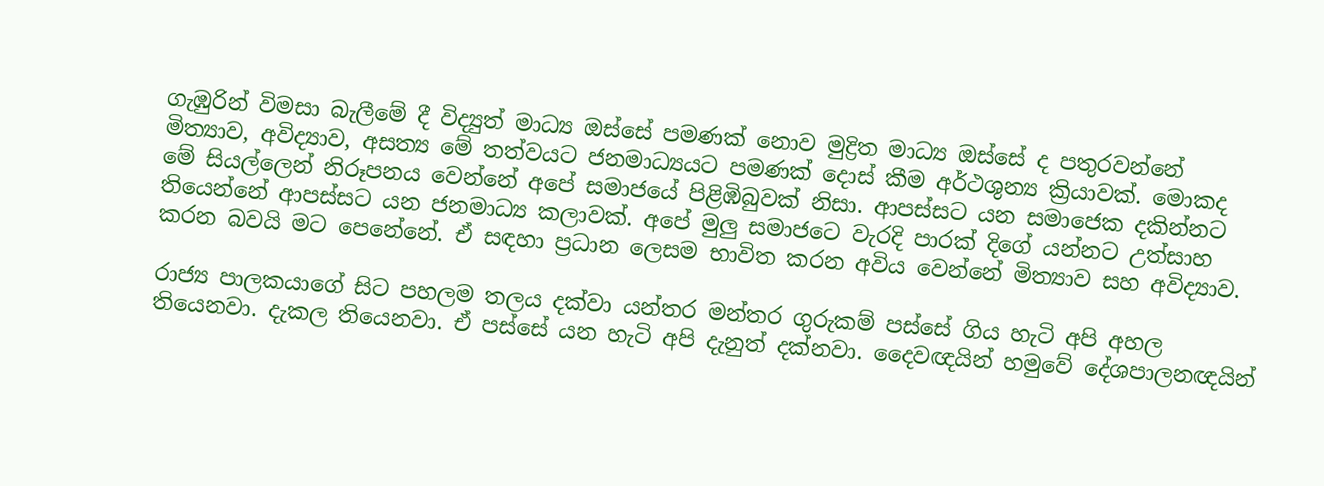ගැඹුරින් විමසා බැලීමේ දී විද්‍යුත් මාධ්‍ය ඔස්සේ පමණක් නොව මුද්‍රිත මාධ්‍ය ඔස්සේ ද පතුරවන්නේ මිත්‍යාව, අවිද්‍යාව, අසත්‍ය මේ තත්වයට ජනමාධ්‍යයට පමණක් දොස් කීම අර්ථශුන්‍ය ක්‍රියාවක්. මොකද මේ සියල්ලෙන් නිරූපනය වෙන්නේ අපේ සමාජයේ පිළිඹිබුවක් නිසා. ආපස්සට යන සමාජෙක දකින්නට තියෙන්නේ ආපස්සට යන ජනමාධ්‍ය කලාවක්. අපේ මුලු සමාජටෙ වැරදි පාරක් දිගේ යන්නට උත්සාහ කරන බවයි මට පෙනේනේ. ඒ සඳහා ප්‍රධාන ලෙසම භාවිත කරන අවිය වෙන්නේ මිත්‍යාව සහ අවිද්‍යාව.

රාජ්‍ය පාලකයාගේ සිට පහලම තලය දක්වා යන්තර මන්තර ගුරුකම් පස්සේ ගිය හැටි අපි අහල තියෙනවා. දැකල තියෙනවා. ඒ පස්සේ යන හැටි අපි දැනුත් දක්නවා. දෛවඥයින් හමුවේ දේශපාලනඥයින්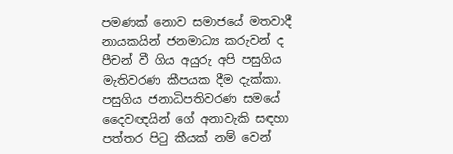පමණක් නොව සමාජයේ මතවාදී නායකයින් ජනමාධ්‍ය කරුවන් ද පීචන් වී ගිය අයුරු අපි පසුගිය මැතිවරණ කීපයක දීම දැක්කා. පසුගිය ජනාධිපතිවරණ සමයේ දෛවඥයින් ගේ අනාවැකි සඳහා පත්තර පිටු කීයක් නම් වෙන්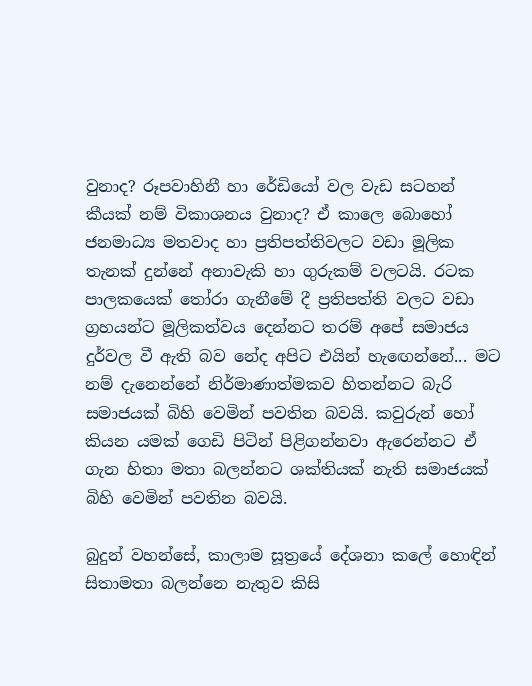වුනාද? රූපවාහිනී හා රේඩියෝ වල වැඩ සටහන් කීයක් නම් විකාශනය වුනාද? ඒ කාලෙ බොහෝ ජනමාධ්‍ය මතවාද හා ප්‍රතිපත්තිවලට වඩා මූලික තැනක් දුන්නේ අනාවැකි හා ගුරුකම් වලටයි. රටක පාලකයෙක් තෝරා ගැනීමේ දී ප්‍රතිපත්ති වලට වඩා ග්‍රහයන්ට මූලිකත්වය දෙන්නට තරම් අපේ සමාජය දුර්වල වී ඇති බව නේද අපිට එයින් හැඟෙන්නේ... මට නම් දැනෙන්නේ නිර්මාණාත්මකව හිතන්නට බැරි සමාජයක් බිහි වෙමින් පවතින බවයි. කවුරුන් හෝ කියන යමක් ගෙඩි පිටින් පිළිගන්නවා ඇරෙන්නට ඒ ගැන හිතා මතා බලන්නට ශක්තියක් නැති සමාජයක් බිහි වෙමින් පවතින බවයි.

බුදුන් වහන්සේ, කාලාම සූත්‍රයේ දේශනා කලේ හොඳින් සිතාමතා බලන්නෙ නැතුව කිසි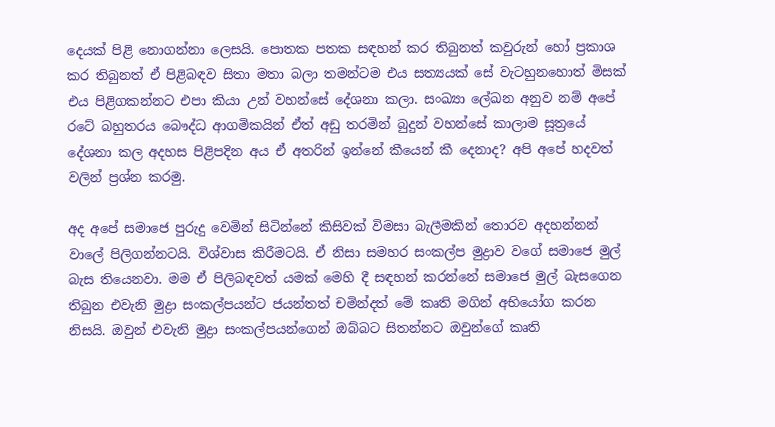දෙයක් පිළි නොගන්නා ලෙසයි. පොතක පතක සඳහන් කර තිබුනත් කවුරුන් හෝ ප්‍රකාශ කර තිබුනත් ඒ පිළිබඳව සිතා මතා බලා තමන්ටම එය සත්‍යයක් සේ වැටහුනහොත් මිසක් එය පිළිගකන්නට එපා කියා උන් වහන්සේ දේශනා කලා. සංඛ්‍යා ලේඛන අනුව නම් අපේ රටේ බහුතරය බෞද්ධ ආගමිකයින් ඒත් අඩු තරමින් බුදුන් වහන්සේ කාලාම සූත්‍රයේ දේශනා කල අදහස පිළිපදින අය ඒ අතරින් ඉන්නේ කීයෙන් කී දෙනාද? අපි අපේ හදවත් වලින් ප්‍රශ්න කරමු.

අද අපේ සමාජෙ පුරුදු වෙමින් සිටින්නේ කිසිවක් විමසා බැලීමකින් තොරව අදහන්නන් වාලේ පිලිගන්නටයි. විශ්වාස කිරීමටයි. ඒ නිසා සමහර සංකල්ප මුද්‍රාව වගේ සමාජෙ මුල් බැස තියෙනවා. මම ඒ පිලිබඳවත් යමක් මෙහි දී සඳහන් කරන්නේ සමාජෙ මුල් බැසගෙන තිබුන එවැනි මුද්‍රා සංකල්පයන්ට ජයන්තත් චමින්දත් මේ කෘති මගින් අභියෝග කරන නිසයි. ඔවුන් එවැනි මුද්‍රා සංකල්පයන්ගෙන් ඔබ්බට සිතන්නට ඔවුන්ගේ කෘති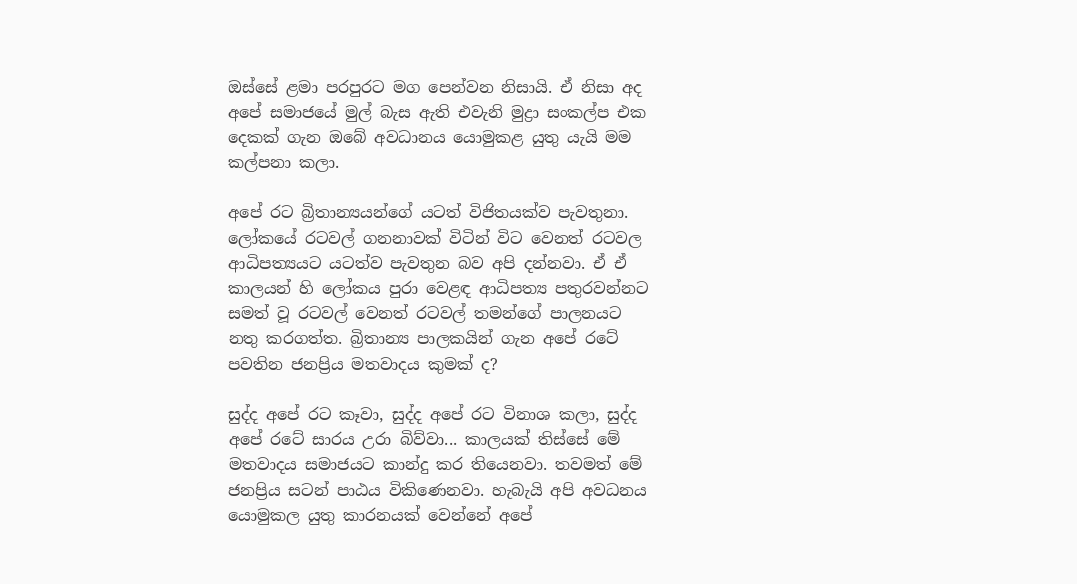ඔස්සේ ළමා පරපුරට මග පෙන්වන නිසායි. ඒ නිසා අද අපේ සමාජයේ මුල් බැස ඇති එවැනි මුද්‍රා සංකල්ප එක දෙකක් ගැන ඔබේ අවධානය යොමුකළ යුතු යැයි මම කල්පනා කලා.

අපේ රට බ්‍රිතාන්‍යයන්ගේ යටත් විජිතයක්ව පැවතුනා. ලෝකයේ රටවල් ගනනාවක් විටින් විට වෙනත් රටවල ආධිපත්‍යයට යටත්ව පැවතුන බව අපි දන්නවා. ඒ ඒ කාලයන් හි ලෝකය පුරා වෙළඳ ආධිපත්‍ය පතුරවන්නට සමත් වූ රටවල් වෙනත් රටවල් තමන්ගේ පාලනයට නතු කරගත්ත. බ්‍රිතාන්‍ය පාලකයින් ගැන අපේ රටේ පවතින ජනප්‍රිය මතවාදය කුමක් ද?

සුද්ද අපේ රට කෑවා, සුද්ද අපේ රට විනාශ කලා, සුද්ද අපේ රටේ සාරය උරා බිව්වා... කාලයක් තිස්සේ මේ මතවාදය සමාජයට කාන්දු කර තියෙනවා. තවමත් මේ ජනප්‍රිය සටන් පාඨය විකිණෙනවා. හැබැයි අපි අවධනය යොමුකල යුතු කාරනයක් වෙන්නේ අපේ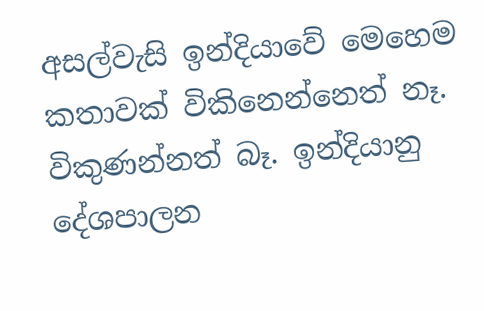අසල්වැසි ඉන්දියාවේ මෙහෙම කතාවක් විකිනෙන්නෙත් නෑ. විකුණන්නත් බෑ. ඉන්දියානු දේශපාලන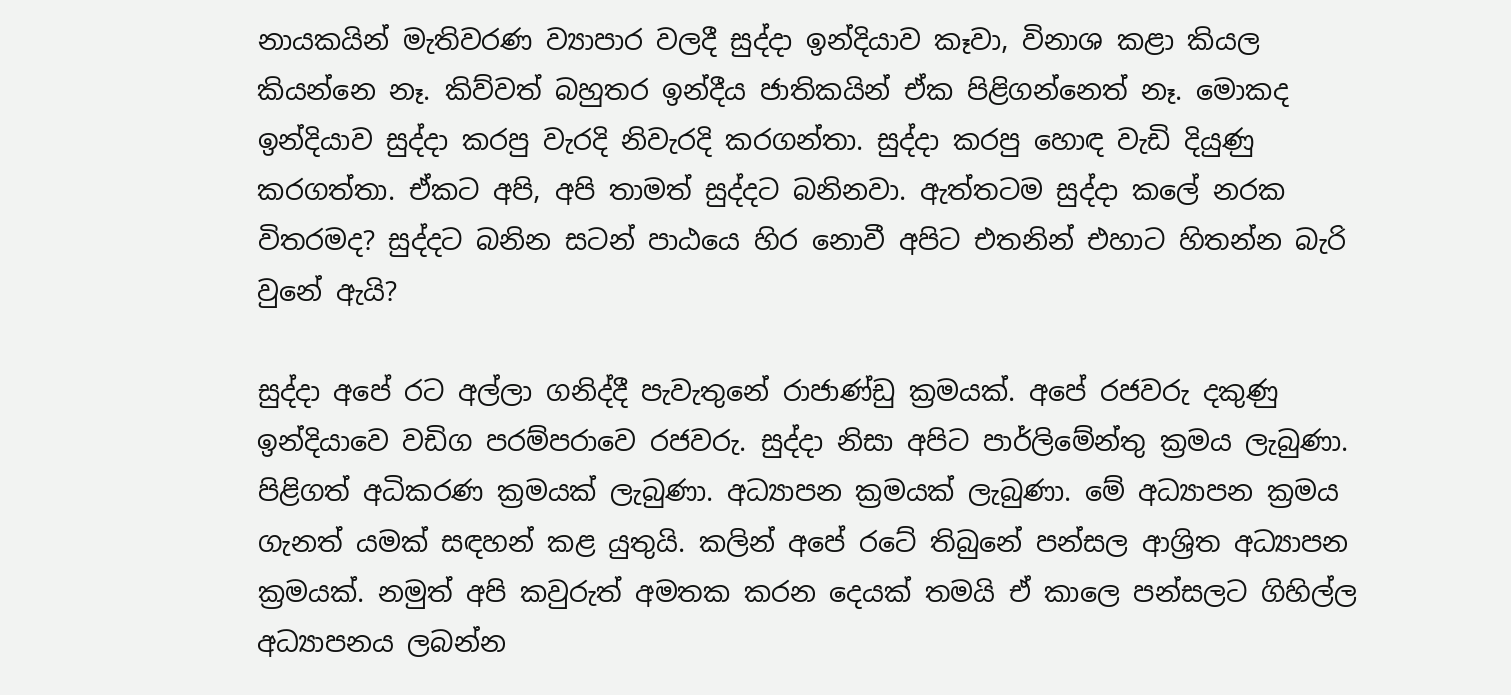නායකයින් මැතිවරණ ව්‍යාපාර වලදී සුද්දා ඉන්දියාව කෑවා, විනාශ කළා කියල කියන්නෙ නෑ. කිව්වත් බහුතර ඉන්දීය ජාතිකයින් ඒක පිළිගන්නෙත් නෑ. මොකද ඉන්දියාව සුද්දා කරපු වැරදි නිවැරදි කරගන්තා. සුද්දා කරපු හොඳ වැඩි දියුණු කරගත්තා. ඒකට අපි, අපි තාමත් සුද්දට බනිනවා. ඇත්තටම සුද්දා කලේ නරක විතරමද? සුද්දට බනින සටන් පාඨයෙ හිර නොවී අපිට එතනින් එහාට හිතන්න බැරි වුනේ ඇයි?

සුද්දා අපේ රට අල්ලා ගනිද්දී පැවැතුනේ රාජාණ්ඩු ක්‍රමයක්. අපේ රජවරු දකුණු ඉන්දියාවෙ වඩිග පරම්පරාවෙ රජවරු. සුද්දා නිසා අපිට පාර්ලිමේන්තු ක්‍රමය ලැබුණා. පිළිගත් අධිකරණ ක්‍රමයක් ලැබුණා. අධ්‍යාපන ක්‍රමයක් ලැබුණා. මේ අධ්‍යාපන ක්‍රමය ගැනත් යමක් සඳහන් කළ යුතුයි. කලින් අපේ රටේ තිබුනේ පන්සල ආශ්‍රිත අධ්‍යාපන ක්‍රමයක්. නමුත් අපි කවුරුත් අමතක කරන දෙයක් තමයි ඒ කාලෙ පන්සලට ගිහිල්ල අධ්‍යාපනය ලබන්න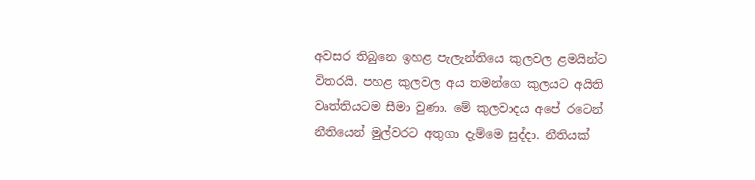අවසර තිබුනෙ ඉහළ පැලැන්තියෙ කුලවල ළමයින්ට විතරයි. පහළ කුලවල අය තමන්ගෙ කුලයට අයිති වෘත්තියටම සීමා වුණා. මේ කුලවාදය අපේ රටෙන් නීතියෙන් මුල්වරට අතුගා දැම්මෙ සුද්දා. නීතියක්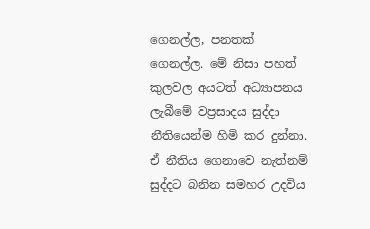ගෙනල්ල, පනතක් ගෙනල්ල. මේ නිසා පහත් කුලවල අයටත් අධ්‍යාපනය ලැබීමේ වප්‍රසාදය සුද්දා නීතියෙන්ම හිමි කර දුන්නා. ඒ නීතිය ගෙනාවෙ නැත්නම් සුද්දට බනින සමහර උදවිය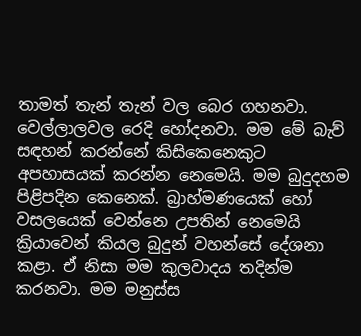තාමත් තැන් තැන් වල බෙර ගහනවා. වෙල්ලාලවල රෙදි හෝදනවා. මම මේ බැව් සඳහන් කරන්නේ කිසිකෙනෙකුට අපහාසයක් කරන්න නෙමෙයි. මම බුදුදහම පිළිපදින කෙනෙක්. බ්‍රාහ්මණයෙක් හෝ වසලයෙක් වෙන්නෙ උපතින් නෙමෙයි ක්‍රියාවෙන් කියල බුදුන් වහන්සේ දේශනා කළා. ඒ නිසා මම කුලවාදය තදින්ම කරනවා. මම මනුස්ස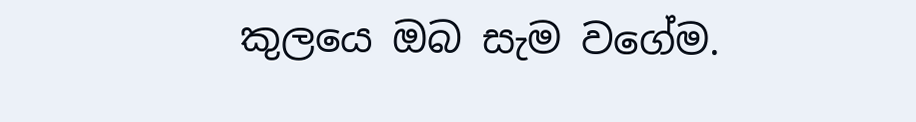කුලයෙ ඔබ සැම වගේම.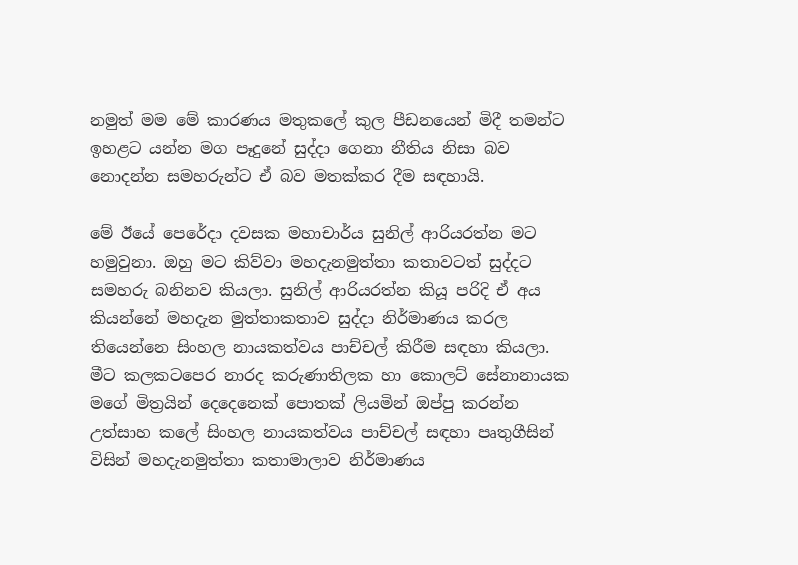නමුත් මම මේ කාරණය මතුකලේ කුල පීඩනයෙන් මිදී තමන්ට ඉහළට යන්න මග පෑදුනේ සුද්දා ගෙනා නීතිය නිසා බව නොදන්න සමහරුන්ට ඒ බව මතක්කර දීම සඳහායි.

මේ ඊයේ පෙරේදා දවසක මහාචාර්ය සුනිල් ආරියරත්න මට හමුවුනා. ඔහු මට කිව්වා මහදැනමුත්තා කතාවටත් සුද්දට සමහරු බනිනව කියලා. සුනිල් ආරියරත්න කියූ පරිදි ඒ අය කියන්නේ මහදැන මුත්තාකතාව සුද්දා නිර්මාණය කරල තියෙන්නෙ සිංහල නායකත්වය පාච්චල් කිරීම සඳහා කියලා. මීට කලකටපෙර නාරද කරුණාතිලක හා කොලට් සේනානායක මගේ මිත්‍රයින් දෙදෙනෙක් පොතක් ලියමින් ඔප්පු කරන්න උත්සාහ කලේ සිංහල නායකත්වය පාච්චල් සඳහා පෘතුගීසින් විසින් මහදැනමුත්තා කතාමාලාව නිර්මාණය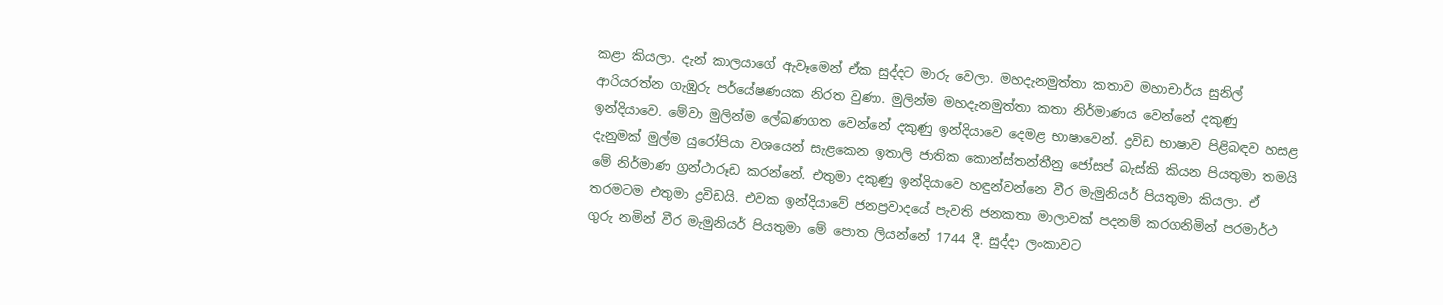කළා කියලා. දැන් කාලයාගේ ඇවෑමෙන් ඒක සුද්දට මාරු වෙලා. මහදැනමුත්තා කතාව මහාචාර්ය සුනිල් ආරියරත්න ගැඹුරු පර්යේෂණයක නිරත වුණා. මුලින්ම මහදැනමුත්තා කතා නිර්මාණය වෙන්නේ දකුණු ඉන්දියාවෙ. මේවා මුලින්ම ලේඛණගත වෙන්නේ දකුණු ඉන්දියාවෙ දෙමළ භාෂාවෙන්. ද්‍රවිඩ භාෂාව පිළිබඳව හසළ දැනුමක් මුල්ම යුරෝපියා වශයෙන් සැළකෙන ඉතාලි ජාතික කොන්ස්තන්තීනු ජෝසප් බැස්කි කියන පියතුමා තමයි මේ නිර්මාණ ග්‍රන්ථාරූඩ කරන්නේ. එතුමා දකුණු ඉන්දියාවෙ හඳුන්වන්නෙ වීර මැමුනියර් පියතුමා කියලා. ඒ තරමටම එතුමා ද්‍රවිඩයි. එවක ඉන්දියාවේ ජනප්‍රවාදයේ පැවති ජනකතා මාලාවක් පදනම් කරගනිමින් පරමාර්ථ ගුරු නමින් වීර මැමුනියර් පියතුමා මේ පොත ලියන්නේ 1744 දී. සුද්දා ලංකාවට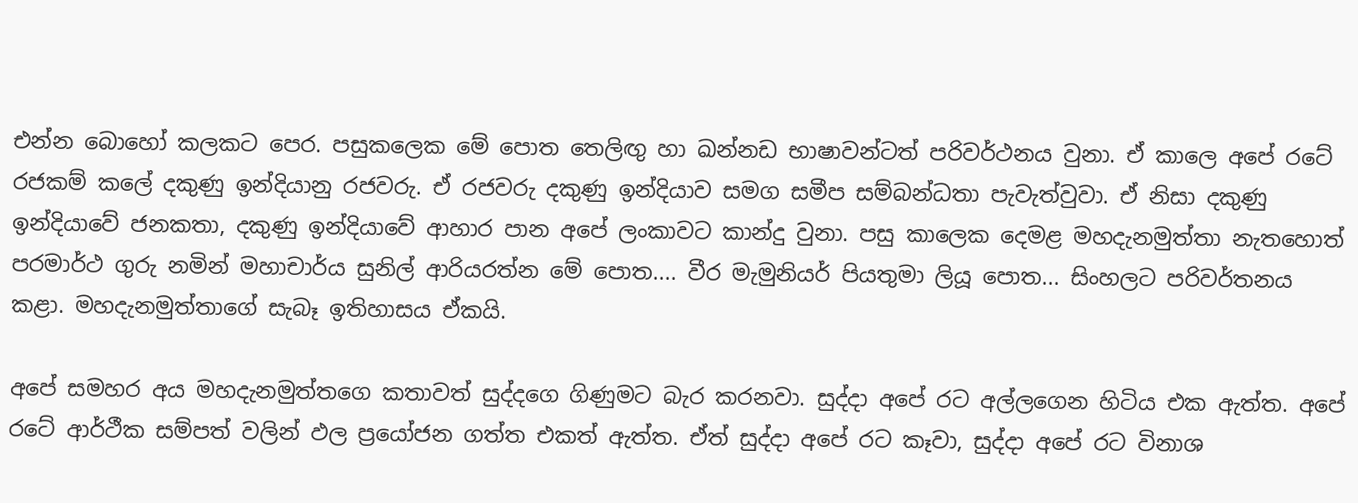එන්න බොහෝ කලකට පෙර. පසුකලෙක මේ පොත තෙලිඟු හා ඛන්නඩ භාෂාවන්ටත් පරිවර්ථනය වුනා. ඒ කාලෙ අපේ රටේ රජකම් කලේ දකුණු ඉන්දියානු රජවරු. ඒ රජවරු දකුණු ඉන්දියාව සමග සමීප සම්බන්ධතා පැවැත්වුවා. ඒ නිසා දකුණු ඉන්දියාවේ ජනකතා, දකුණු ඉන්දියාවේ ආහාර පාන අපේ ලංකාවට කාන්දු වුනා. පසු කාලෙක දෙමළ මහදැනමුත්තා නැතහොත් පරමාර්ථ ගුරු නමින් මහාචාර්ය සුනිල් ආරියරත්න මේ පොත.... වීර මැමුනියර් පියතුමා ලියූ පොත... සිංහලට පරිවර්තනය කළා. මහදැනමුත්තාගේ සැබෑ ඉතිහාසය ඒකයි.

අපේ සමහර අය මහදැනමුත්තගෙ කතාවත් සුද්දගෙ ගිණුමට බැර කරනවා. සුද්දා අපේ රට අල්ලගෙන හිටිය එක ඇත්ත. අපේ රටේ ආර්ථීක සම්පත් වලින් ඵල ප්‍රයෝජන ගත්ත එකත් ඇත්ත. ඒත් සුද්දා අපේ රට කෑවා, සුද්දා අපේ රට විනාශ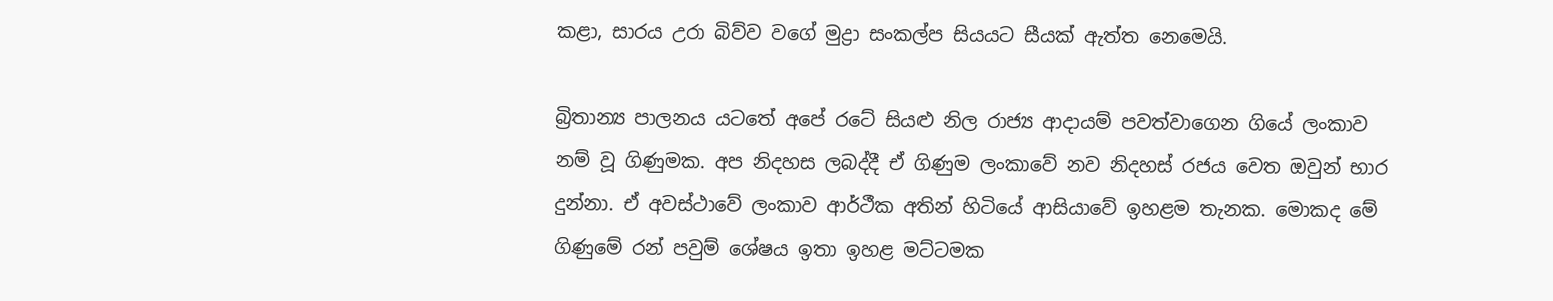කළා, සාරය උරා බිව්ව වගේ මුද්‍රා සංකල්ප සියයට සීයක් ඇත්ත නෙමෙයි.

බ්‍රිතාන්‍ය පාලනය යටතේ අපේ රටේ සියළු නිල රාජ්‍ය ආදායම් පවත්වාගෙන ගියේ ලංකාව නම් වූ ගිණුමක. අප නිදහස ලබද්දී ඒ ගිණුම ලංකාවේ නව නිදහස් රජය වෙත ඔවුන් භාර දුන්නා. ඒ අවස්ථාවේ ලංකාව ආර්ථීක අතින් හිටියේ ආසියාවේ ඉහළම තැනක. මොකද මේ ගිණුමේ රන් පවුම් ශේෂය ඉතා ඉහළ මට්ටමක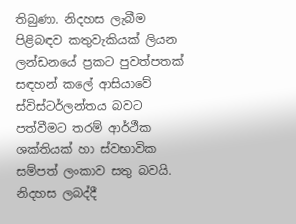තිබුණා. නිදහස ලැබීම පිළිබඳව කතුවැකියක් ලියන ලන්ඩනයේ ප්‍රකට පුවත්පතක් සඳහන් කලේ ආසියාවේ ස්විස්ටර්ලන්තය බවට පත්වීමට තරම් ආර්ථීක ශක්තියක් හා ස්වභාවික සම්පත් ලංකාව සතු බවයි. නිදහස ලබද්දී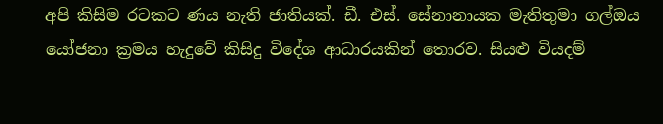අපි කිසිම රටකට ණය නැති ජාතියක්. ඩී. එස්. සේනානායක මැතිතුමා ගල්ඔය යෝජනා ක්‍රමය හැදුවේ කිසිදු විදේශ ආධාරයකින් තොරව. සියළු වියදම්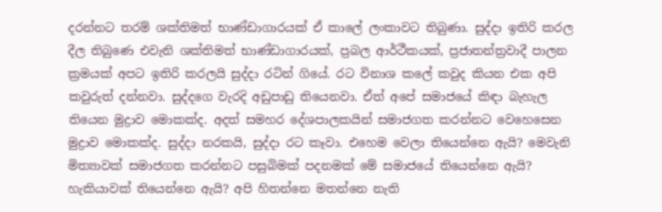දරන්නට තරම් ශක්තිමත් භාණ්ඩාගාරයක් ඒ කාලේ ලංකාවට තිබුණා. සුද්දා ඉතිරි කරල දීල තිබුණෙ එවැනි ශක්තිමත් භාණ්ඩාගාරයක්, ප්‍රබල ආර්ථීකයක්, ප්‍රජාතන්ත්‍රවාදී පාලන ක්‍රමයක් අපට ඉතිරි කරලයි සුද්දා රටින් ගියේ. රට විනාශ කලේ කවුද කියන එක අපි කවුරුත් දන්නවා. සුද්දගෙ වැරදි අඩුපාඩු තියෙනවා. ඒත් අපේ සමාජයේ කිඳා බැහැල තියෙන මුද්‍රාව මොකක්ද. අදත් සමහර දේශපාලකයින් සමාජගත කරන්නට වෙහෙසෙන මුද්‍රාව මොකක්ද. සුද්දා නරකයි, සුද්දා රට කෑවා. එහෙම වෙලා තියෙන්නෙ ඇයි? මෙවැනි මිත්‍යාවක් සමාජගත කරන්නට පසුබිමක් පදනමක් මේ සමාජයේ තියෙන්නෙ ඇයි? හැකියාවක් තියෙන්නෙ ඇයි? අපි හිතන්නෙ මතන්නෙ නැති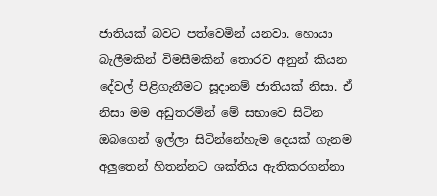ජාතියක් බවට පත්වෙමින් යනවා. හොයා බැලීමකින් විමසීමකින් තොරව අනුන් කියන දේවල් පිළිගැනීමට සූදානම් ජාතියක් නිසා. ඒ නිසා මම අඩුතරමින් මේ සභාවෙ සිටින ඔබගෙන් ඉල්ලා සිටින්නේහැම දෙයක් ගැනම අලුතෙන් හිතන්නට ශක්තිය ඇතිකරගන්නා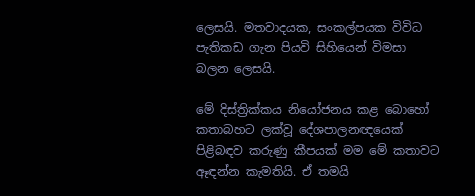ලෙසයි. මතවාදයක, සංකල්පයක විවිධ පැතිකඩ ගැන පියවි සිහියෙන් විමසා බලන ලෙසයි.

මේ දිස්ත්‍රික්කය නියෝජනය කළ බොහෝ කතාබහට ලක්වූ දේශපාලනඥයෙක් පිළිබඳව කරුණු කීපයක් මම මේ කතාවට ඈඳන්න කැමතියි. ඒ තමයි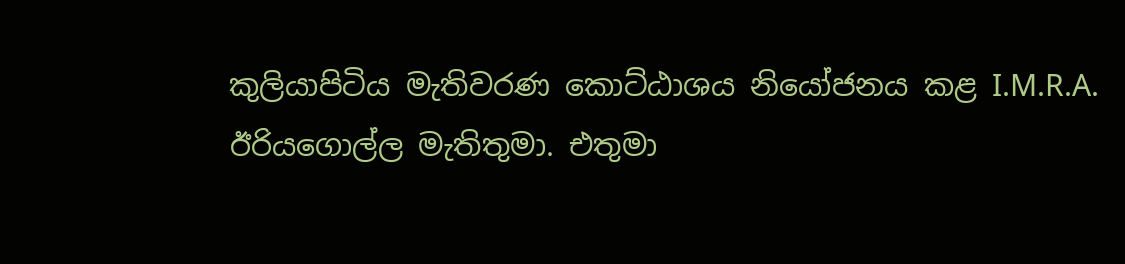කුලියාපිටිය මැතිවරණ කොට්ඨාශය නියෝජනය කළ I.M.R.A. ඊරියගොල්ල මැතිතුමා. එතුමා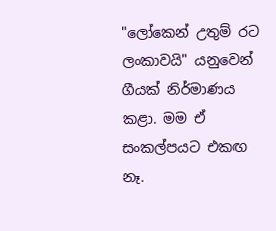"ලෝකෙන් උතුම් රට ලංකාවයි" යනුවෙන් ගීයක් නිර්මාණය කළා. මම ඒ සංකල්පයට එකඟ නෑ.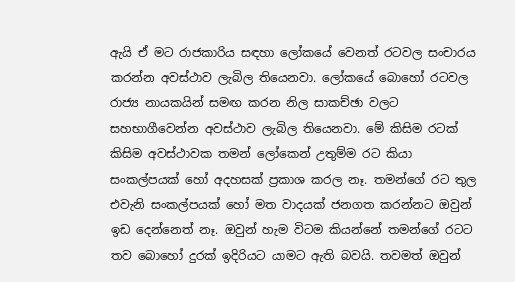ඇයි ඒ මට රාජකාරිය සඳහා ලෝකයේ වෙනත් රටවල සංචාරය කරන්න අවස්ථාව ලැබිල තියෙනවා. ලෝකයේ බොහෝ රටවල රාජ්‍ය නායකයින් සමඟ කරන නිල සාකච්ඡා වලට සහභාගීවෙන්න අවස්ථාව ලැබිල තියෙනවා. මේ කිසිම රටක් කිසිම අවස්ථාවක තමන් ලෝකෙන් උතුම්ම රට කියා සංකල්පයක් හෝ අදහසක් ප්‍රකාශ කරල නෑ. තමන්ගේ රට තුල එවැනි සංකල්පයක් හෝ මත වාදයක් ජනගත කරන්නට ඔවුන් ඉඩ දෙන්නෙත් නෑ. ඔවුන් හැම විටම කියන්නේ තමන්ගේ රටට තව බොහෝ දුරක් ඉදිරියට යාමට ඇති බවයි. තවමත් ඔවුන්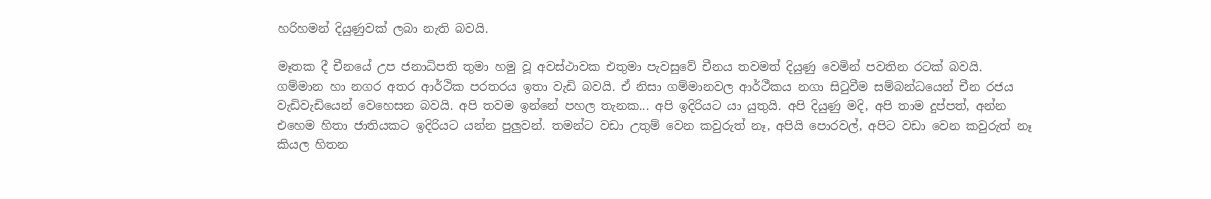හරිහමන් දියුණුවක් ලබා නැති බවයි.

මෑතක දී චීනයේ උප ජනාධිපති තුමා හමු වූ අවස්ථාවක එතුමා පැවසුවේ චීනය තවමත් දියුණු වෙමින් පවතින රටක් බවයි. ගම්මාන හා නගර අතර ආර්ථික පරතරය ඉතා වැඩි බවයි. ඒ නිසා ගම්මානවල ආර්ථීකය නගා සිටුවීම සම්බන්ධයෙන් චීන රජය වැඩිවැඩියෙන් වෙහෙසන බවයි. අපි තවම ඉන්නේ පහල තැනක... අපි ඉදිරියට යා යුතුයි. අපි දියුණු මදි, අපි තාම දුප්පත්, අන්න එහෙම හිතා ජාතියකට ඉදිරියට යන්න පුලුවන්. තමන්ට වඩා උතුම් වෙන කවුරුත් නෑ, අපියි පොරවල්, අපිට වඩා වෙන කවුරුත් නෑ කියල හිතන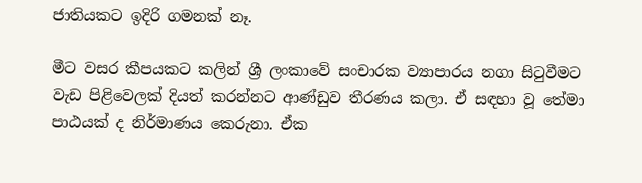ජාතියකට ඉදිරි ගමනක් නෑ.

මීට වසර කීපයකට කලින් ශ්‍රී ලංකාවේ සංචාරක ව්‍යාපාරය නගා සිටුවීමට වැඩ පිළිවෙලක් දියත් කරන්නට ආණ්ඩුව තීරණය කලා. ඒ සඳහා වූ තේමා පාඨයක් ද නිර්මාණය කෙරුනා. ඒක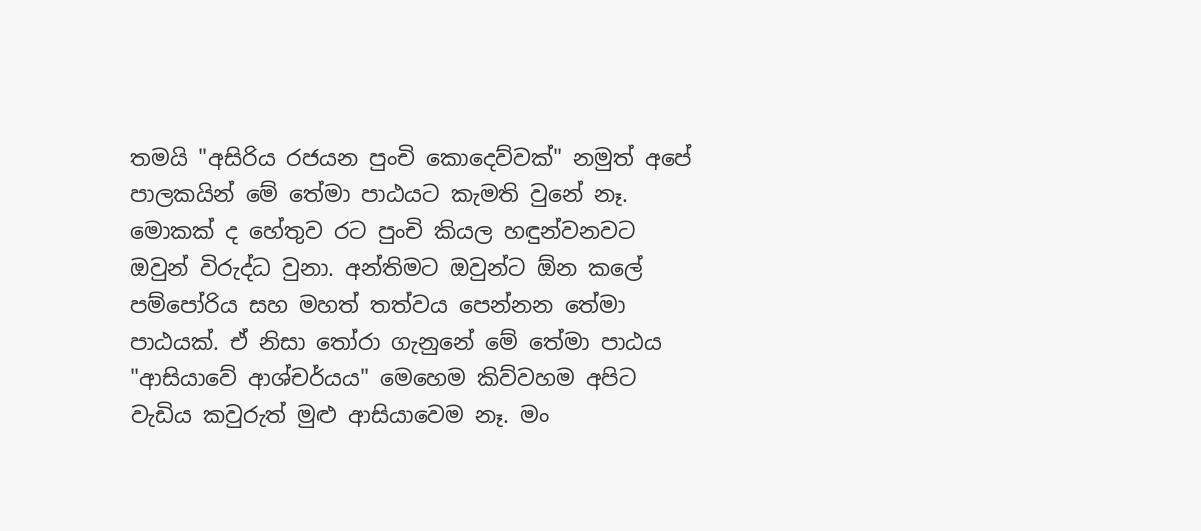තමයි "අසිරිය රජයන පුංචි කොදෙව්වක්" නමුත් අපේ පාලකයින් මේ තේමා පාඨයට කැමති වුනේ නෑ. මොකක් ද හේතුව රට පුංචි කියල හඳුන්වනවට ඔවුන් විරුද්ධ වුනා. අන්තිමට ඔවුන්ට ඕන කලේ පම්පෝරිය සහ මහත් තත්වය පෙන්නන තේමා පාඨයක්. ඒ නිසා තෝරා ගැනුනේ මේ තේමා පාඨය "ආසියාවේ ආශ්චර්යය" මෙහෙම කිව්වහම අපිට වැඩිය කවුරුත් මුළු ආසියාවෙම නෑ. මං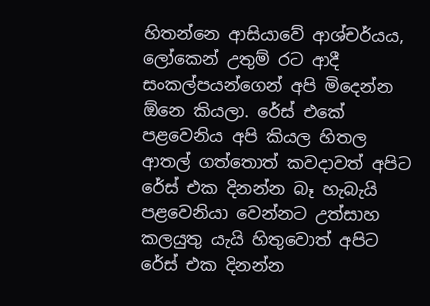හිතන්නෙ ආසියාවේ ආශ්චර්යය, ලෝකෙන් උතුම් රට ආදී සංකල්පයන්ගෙන් අපි මිදෙන්න ඕනෙ කියලා. රේස් එකේ පළවෙනිය අපි කියල හිතල ආතල් ගත්තොත් කවදාවත් අපිට රේස් එක දිනන්න බෑ හැබැයි පළවෙනියා වෙන්නට උත්සාහ කලයුතු යැයි හිතුවොත් අපිට රේස් එක දිනන්න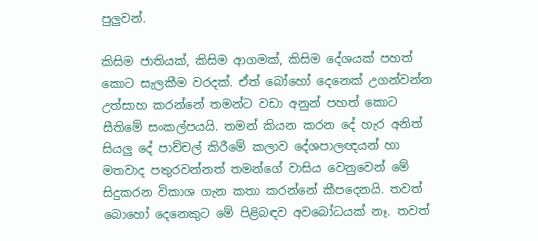පුලුවන්.

කිසිම ජාතියක්, කිසිම ආගමක්, කිසිම දේශයක් පහත් කොට සැලකීම වරදක්. ඒත් බෝහෝ දෙනෙක් උගන්වන්න උත්සාහ කරන්නේ තමන්ට වඩා අනුන් පහත් කොට සීතිමේ සංකල්පයයි. තමන් කියන කරන දේ හැර අනිත් සියලු දේ පාච්චල් කිරීමේ කලාව දේශපාලඥයන් හා මතවාද පතුරවන්නත් තමන්ගේ වාසිය වෙනුවෙන් මේ සිදුකරන විකාශ ගැන කතා කරන්නේ කීපදෙනයි. තවත් බොහෝ දෙනෙකුට මේ පිළිබඳව අවබෝධයක් නෑ. තවත්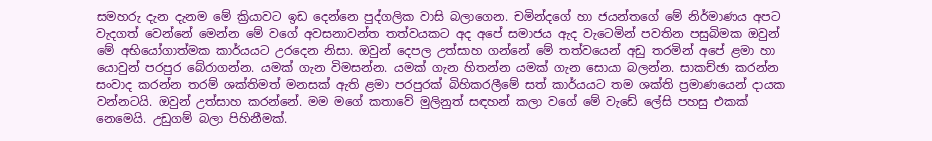සමහරු දැන දැනම මේ ක්‍රියාවට ඉඩ දෙන්නෙ පුද්ගලික වාසි බලාගෙන. චමින්දගේ හා ජයන්තගේ මේ නිර්මාණය අපට වැදගත් වෙන්නේ මෙන්න මේ වගේ අවසනාවන්ත තත්වයකට අද අපේ සමාජය ඇද වැටෙමින් පවතින පසුබිමක ඔවුන් මේ අභියෝගාත්මක කාර්යයට උරදෙන නිසා. ඔවුන් දෙපල උත්සාහ ගන්නේ මේ තත්වයෙන් අඩු තරමින් අපේ ළමා හා යොවුන් පරපුර බේරාගන්න. යමක් ගැන විමසන්න. යමක් ගැන හිතන්න යමක් ගැන සොයා බලන්න. සාකච්ඡා කරන්න සංවාද කරන්න තරම් ශක්තිමත් මනසක් ඇති ළමා පරපුරක් බිහිකරලීමේ සත් කාර්යයට තම ශක්ති ප්‍රමාණයෙන් දායක වන්නටයි. ඔවුන් උත්සාහ කරන්නේ. මම මගේ කතාවේ මුලිනුත් සඳහන් කලා වගේ මේ වැඩේ ලේසි පහසු එකක් නෙමෙයි. උඩුගම් බලා පිහිනීමක්.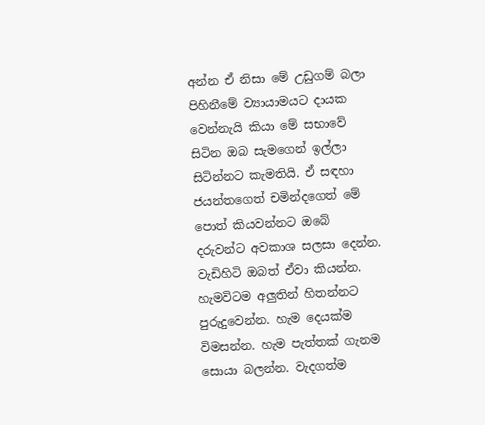අන්න ඒ නිසා මේ උඩුගම් බලා පිහිනීමේ ව්‍යායාමයට දායක වෙන්නැයි කියා මේ සභාවේ සිටින ඔබ සැමගෙන් ඉල්ලා සිටින්නට කැමතියි. ඒ සඳහා ජයන්තගෙත් චමින්දගෙත් මේ පොත් කියවන්නට ඔබේ දරුවන්ට අවකාශ සලසා දෙන්න. වැඩිහිටි ඔබත් ඒවා කියන්න. හැමවිටම අලුතින් හිතන්නට පුරුදුවෙන්න. හැම දෙයක්ම විමසන්න. හැම පැත්තක් ගැනම සොයා බලන්න. වැදගත්ම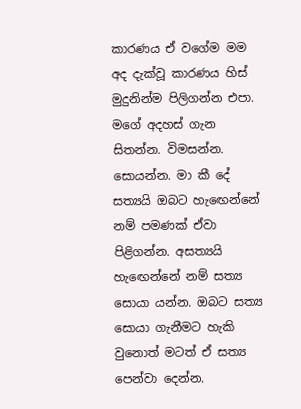කාරණය ඒ වගේම මම අද දැක්වූ කාරණය හිස් මුදුනින්ම පිලිගන්න එපා. මගේ අදහස් ගැන සිතන්න. විමසන්න. සොයන්න. මා කී දේ සත්‍යයි ඔබට හැඟෙන්නේ නම් පමණක් ඒවා පිළිගන්න. අසත්‍යයි හැඟෙන්නේ නම් සත්‍ය සොයා යන්න. ඔබට සත්‍ය සොයා ගැනීමට හැකි වුනොත් මටත් ඒ සත්‍ය පෙන්වා දෙන්න.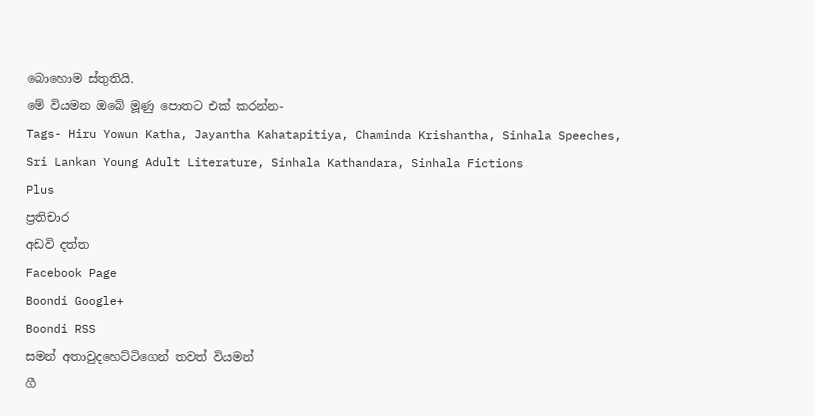බොහොම ස්තුතියි.
මේ වියමන ඔබේ මූණු පොතට එක් කරන්න-
Tags- Hiru Yowun Katha, Jayantha Kahatapitiya, Chaminda Krishantha, Sinhala Speeches, Sri Lankan Young Adult Literature, Sinhala Kathandara, Sinhala Fictions
Plus
ප්‍රතිචාර
අඩවි දත්ත
Facebook Page
Boondi Google+
Boondi RSS
සමන් අතාවුදහෙට්ටිගෙන් තවත් වියමන්
ගී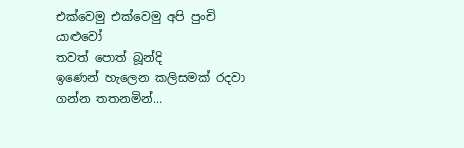එක්වෙමු එක්වෙමු අපි පුංචි යාළුවෝ
තවත් පොත් බූන්දි
ඉණෙන් හැලෙන කලිසමක් රදවා ගන්න තතනමින්...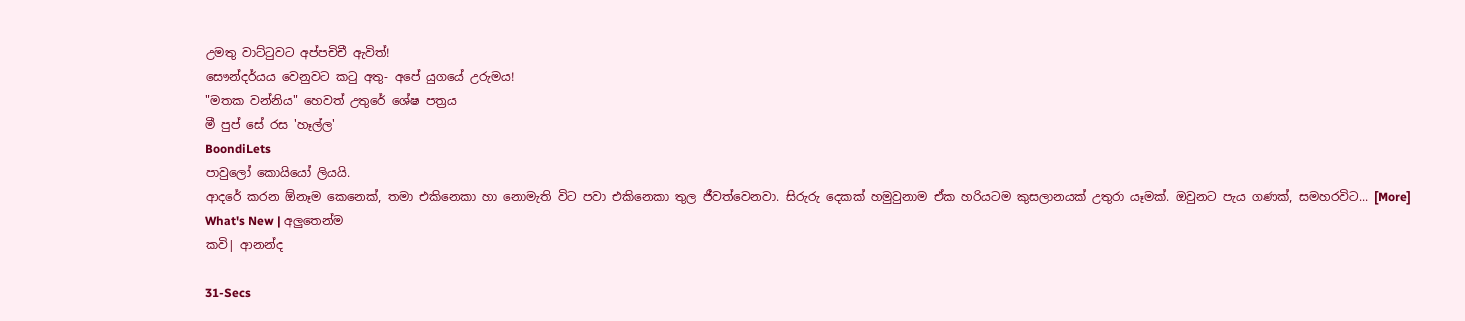උමතු වාට්ටුවට අප්පචිචී ඇවිත්!
සෞන්දර්යය වෙනුවට කටු අතු- අපේ යුගයේ උරුමය!
"මතක වන්නිය" හෙවත් උතුරේ ශේෂ පත්‍රය
මී පුප් සේ රස 'හෑල්ල'
BoondiLets
පාවුලෝ කොයියෝ ලියයි.
ආදරේ කරන ඕනෑම කෙනෙක්, තමා එකිනෙකා හා නොමැති විට පවා එකිනෙකා තුල ජීවත්වෙනවා. සිරුරු දෙකක් හමුවුනාම ඒක හරියටම කුසලානයක් උතුරා යෑමක්. ඔවුනට පැය ගණක්, සමහරවිට... [More]
What's New | අලුතෙන්ම
කවි| ආනන්ද

31-Secs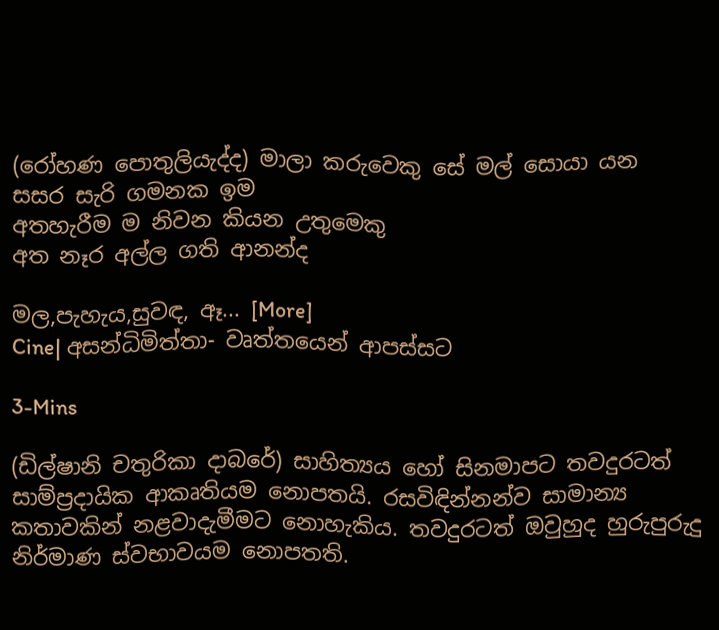(රෝහණ පොතුලියැද්ද) මාලා කරුවෙකු සේ මල් සොයා යන
සසර සැරි ගමනක ඉම
අතහැරීම ම නිවන කියන උතුමෙකු
අත නෑර අල්ල ගති ආනන්ද

මල,පැහැය,සුවඳ, ඈ... [More]
Cine| අසන්ධිමිත්තා- වෘත්තයෙන් ආපස්සට

3-Mins

(ඩිල්ෂානි චතුරිකා දාබරේ) සාහිත්‍යය හෝ සිනමාපට තවදුරටත් සාම්ප්‍රදායික ආකෘතියම නොපතයි. රසවිඳින්නන්ව සාමාන්‍ය කතාවකින් නළවාදැමීමට නොහැකිය. තවදුරටත් ඔවුහුද හුරුපුරුදු නිර්මාණ ස්වභාවයම නොපතති.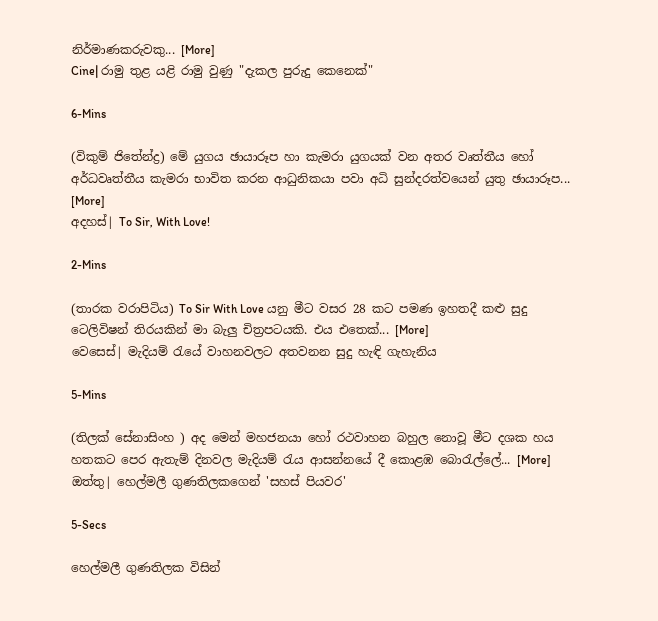නිර්මාණකරුවකු... [More]
Cine| රාමු තුළ යළි රාමු වුණු "දැකල පුරුදු කෙනෙක්"

6-Mins

(විකුම් ජිතේන්ද්‍ර) මේ යුගය ඡායාරූප හා කැමරා යුගයක් වන අතර වෘත්තීය හෝ අර්ධවෘත්තීය කැමරා භාවිත කරන ආධුනිකයා පවා අධි සුන්දරත්වයෙන් යුතු ඡායාරූප... [More]
අදහස්| To Sir, With Love!

2-Mins

(තාරක වරාපිටිය) To Sir With Love යනු මීට වසර 28 කට පමණ ඉහතදී කළු සුදු ටෙලිවිෂන් තිරයකින් මා බැලු චිත්‍රපටයකි. එය එතෙක්... [More]
වෙසෙස්| මැදියම් රැයේ වාහනවලට අතවනන සුදු හැඳි ගැහැනිය

5-Mins

(තිලක් සේනාසිංහ ) අද මෙන් මහජනයා හෝ රථවාහන බහුල නොවූ මීට දශක හය හතකට පෙර ඇතැම් දිනවල මැදියම් රැය ආසන්නයේ දී කොළඹ බොරැල්ලේ... [More]
ඔත්තු| හෙල්මලී ගුණතිලකගෙන් 'සහස් පියවර'

5-Secs

හෙල්මලී ගුණතිලක විසින්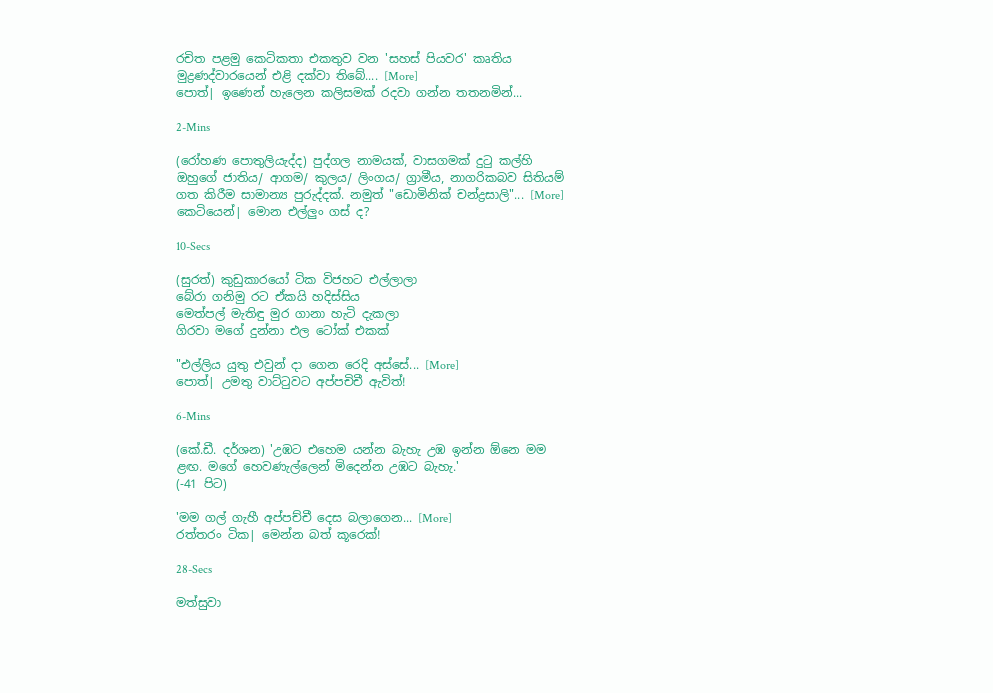රචිත පළමු කෙටිකතා එකතුව වන 'සහස් පියවර' කෘතිය මුද්‍රණද්වාරයෙන් එළි දක්වා තිබේ.... [More]
පොත්| ඉණෙන් හැලෙන කලිසමක් රදවා ගන්න තතනමින්...

2-Mins

(රෝහණ පොතුලියැද්ද) පුද්ගල නාමයක්, වාසගමක් දුටු කල්හි ඔහුගේ ජාතිය/ ආගම/ කුලය/ ලිංගය/ ග්‍රාමීය, නාගරිකබව සිතියම් ගත කිරීම සාමාන්‍ය පුරුද්දක්. නමුත් "ඩොමිනික් චන්ද්‍රසාලි"... [More]
කෙටියෙන්| මොන එල්ලුං ගස් ද?

10-Secs

(සුරත්) කුඩුකාරයෝ ටික විජහට එල්ලාලා
බේරා ගනිමු රට ඒකයි හදිස්සිය
මෙත්පල් මැතිඳු මුර ගානා හැටි දැකලා
ගිරවා මගේ දුන්නා එල ටෝක් එකක්

"එල්ලිය යුතු එවුන් දා ගෙන රෙදි අස්සේ... [More]
පොත්| උමතු වාට්ටුවට අප්පචිචී ඇවිත්!

6-Mins

(කේ.ඩී. දර්ශන) 'උඹට එහෙම යන්න බැහැ උඹ ඉන්න ඕනෙ මම ළඟ. මගේ හෙවණැල්ලෙන් මිදෙන්න උඹට බැහැ.'
(-41 පිට)

'මම ගල් ගැහී අප්පච්චී දෙස බලාගෙන... [More]
රත්තරං ටික| මෙන්න බත් කූරෙක්!

28-Secs

මත්සුවා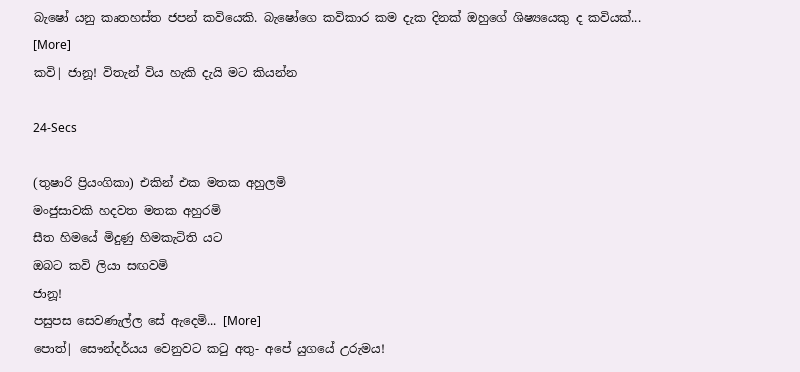බැෂෝ යනු කෘතහස්ත ජපන් කවියෙකි. බැෂෝගෙ කවිකාර කම දැක දිනක් ඔහුගේ ශිෂ්‍යයෙකු ද කවියක්... [More]
කවි| ජානූ! විතැන් විය හැකි දැයි මට කියන්න

24-Secs

(තුෂාරි ප්‍රියංගිකා) එකින් එක මතක අහුලමි
මංජුසාවකි හදවත මතක අහුරමි
සීත හිමයේ මිදුණු හිමකැටිති යට
ඔබට කවි ලියා සඟවමි
ජානූ!
පසුපස සෙවණැල්ල සේ ඇදෙමි... [More]
පොත්| සෞන්දර්යය වෙනුවට කටු අතු- අපේ යුගයේ උරුමය!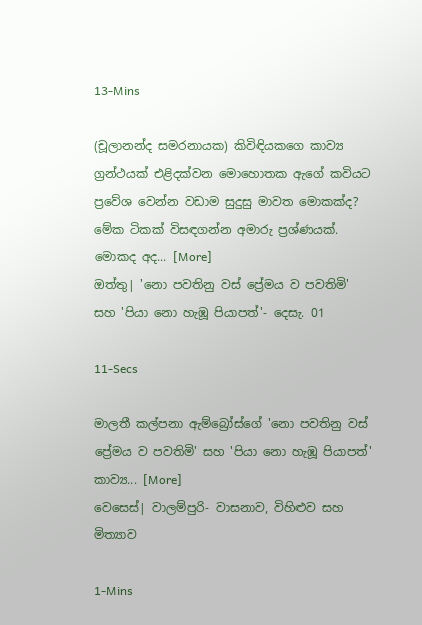13-Mins

(චූලානන්ද සමරනායක) කිවිඳියකගෙ කාව්‍ය ග්‍රන්ථයක් එළිදක්වන මොහොතක ඇගේ කවියට ප්‍රවේශ වෙන්න වඩාම සුදුසු මාවත මොකක්ද? මේක ටිකක් විසඳගන්න අමාරු ප්‍රශ්ණයක්. මොකද අද... [More]
ඔත්තු| 'නො පවතිනු වස් ප්‍රේමය ව පවතිමි' සහ 'පියා නො හැඹූ පියාපත්'- දෙසැ. 01

11-Secs

මාලතී කල්පනා ඇම්බ්‍රෝස්ගේ 'නො පවතිනු වස් ප්‍රේමය ව පවතිමි' සහ 'පියා නො හැඹූ පියාපත්' කාව්‍ය... [More]
වෙසෙස්| වාලම්පුරි- වාසනාව, විහිළුව සහ මිත්‍යාව

1-Mins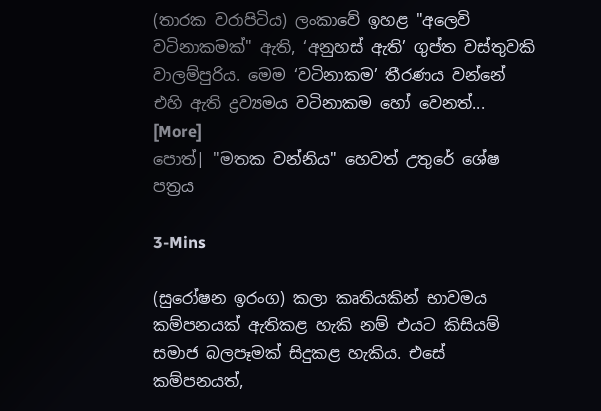(තාරක වරාපිටිය) ලංකාවේ ඉහළ "අලෙවි වටිනාකමක්" ඇති, ‘අනුහස් ඇති’ ගුප්ත වස්තුවකි වාලම්පුරිය. මෙම ‘වටිනාකම’ තීරණය වන්නේ එහි ඇති ද්‍රව්‍යමය වටිනාකම හෝ වෙනත්... [More]
පොත්| "මතක වන්නිය" හෙවත් උතුරේ ශේෂ පත්‍රය

3-Mins

(සුරෝෂන ඉරංග) කලා කෘතියකින් භාවමය කම්පනයක් ඇතිකළ හැකි නම් එයට කිසියම් සමාජ බලපෑමක් සිදුකළ හැකිය. එසේ කම්පනයත්,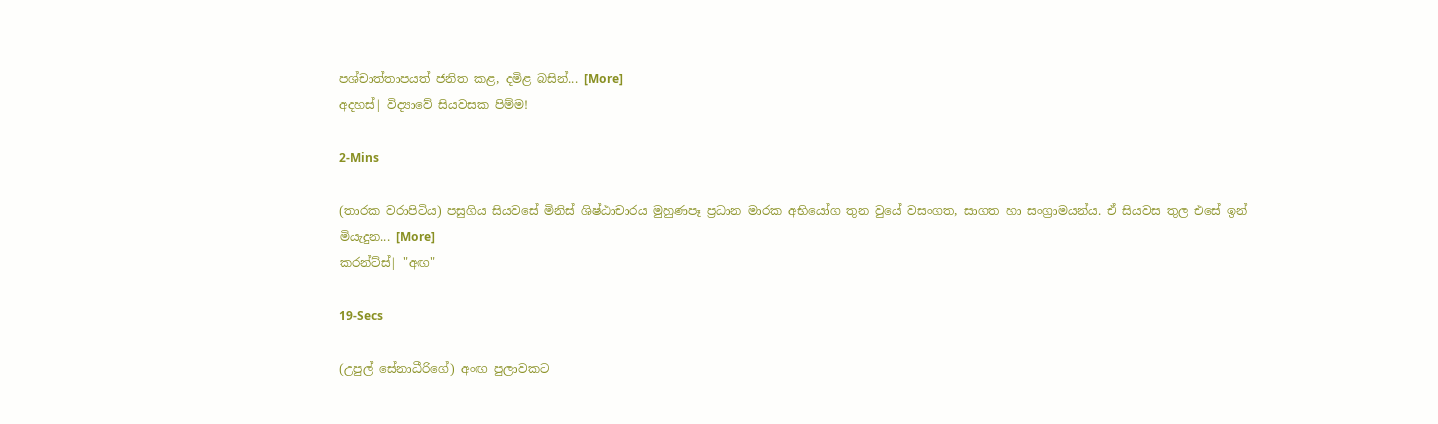පශ්චාත්තාපයත් ජනිත කළ, දමිළ බසින්... [More]
අදහස්| විද්‍යාවේ සියවසක පිම්ම!

2-Mins

(තාරක වරාපිටිය) පසුගිය සියවසේ මිනිස් ශිෂ්ඨාචාරය මුහුණපෑ ප්‍රධාන මාරක අභියෝග තුන වුයේ වසංගත, සාගත හා සංග්‍රාමයන්ය. ඒ සියවස තුල එසේ ඉන් මියැදුන... [More]
කරන්ට්ස්| "අඟ"

19-Secs

(උපුල් සේනාධීරිගේ) අංඟ පුලාවකට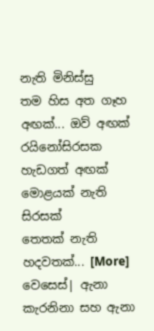නැති මිනිස්සු
තම හිස අත ගෑහ
අඟක්... ඔව් අඟක්
රයිනෝසිරසක හැඩගත් අඟක්
මොළයක් නැති සිරසක්
තෙතක් නැති හදවතක්... [More]
වෙසෙස්| ඇනා කැරනිනා සහ ඇනා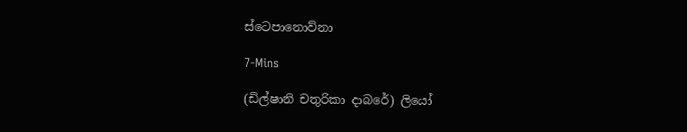ස්ටෙපානොව්නා

7-Mins

(ඩිල්ෂානි චතුරිකා දාබරේ) ලියෝ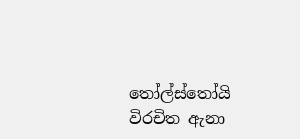තෝල්ස්තෝයි විරචිත ඇනා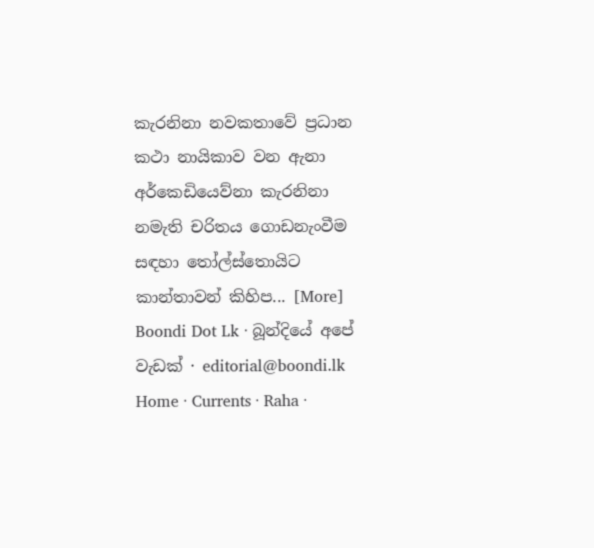කැරනිනා නවකතාවේ ප්‍රධාන කථා නායිකාව වන ඇනා අර්කෙඩියෙව්නා කැරනිනා නමැති චරිතය ගොඩනැංවීම සඳහා තෝල්ස්තොයිට කාන්තාවන් කිහිප... [More]
Boondi Dot Lk · බූන්දියේ අපේ වැඩක් · editorial@boondi.lk
Home · Currents · Raha ·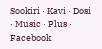Sookiri · Kavi · Dosi · Music · Plus · Facebook